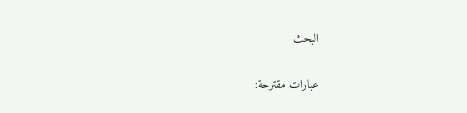البحث

عبارات مقترحة: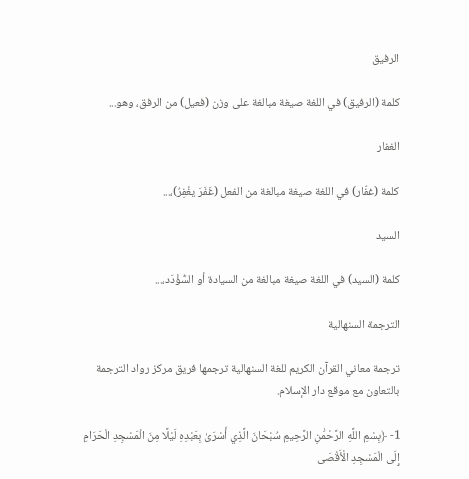الرفيق

كلمة (الرفيق) في اللغة صيغة مبالغة على وزن (فعيل) من الرفق، وهو...

الغفار

كلمة (غفّار) في اللغة صيغة مبالغة من الفعل (غَفَرَ يغْفِرُ)،...

السيد

كلمة (السيد) في اللغة صيغة مبالغة من السيادة أو السُّؤْدَد،...

الترجمة السنهالية

ترجمة معاني القرآن الكريم للغة السنهالية ترجمها فريق مركز رواد الترجمة بالتعاون مع موقع دار الإسلام.

1- ﴿بِسْمِ اللَّهِ الرَّحْمَٰنِ الرَّحِيمِ سُبْحَانَ الَّذِي أَسْرَىٰ بِعَبْدِهِ لَيْلًا مِنَ الْمَسْجِدِ الْحَرَامِ إِلَى الْمَسْجِدِ الْأَقْصَى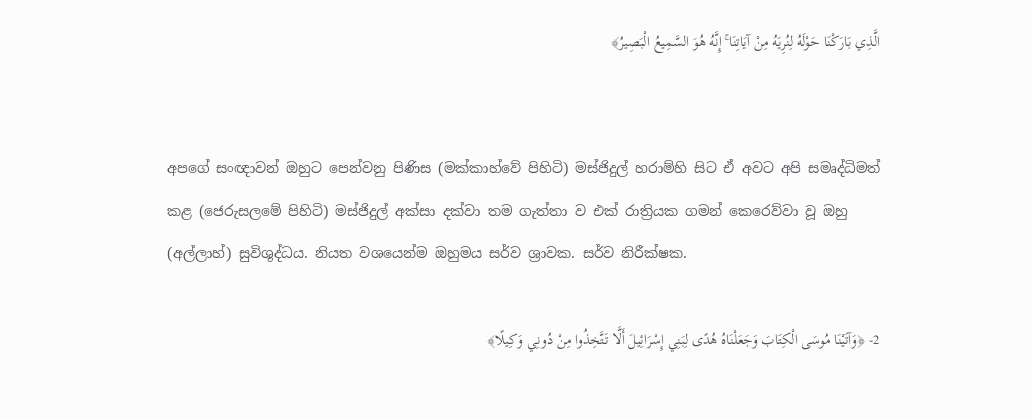الَّذِي بَارَكْنَا حَوْلَهُ لِنُرِيَهُ مِنْ آيَاتِنَا ۚ إِنَّهُ هُوَ السَّمِيعُ الْبَصِيرُ﴾


අපගේ සංඥාවන් ඔහුට පෙන්වනු පිණිස (මක්කාහ්වේ පිහිටි) මස්ජිදුල් හරාම්හි සිට ඒ අවට අපි සමෘද්ධිමත් කළ (ජෙරුසලමේ පිහිටි) මස්ජිදුල් අක්සා දක්වා තම ගැත්තා ව එක් රාත්‍රියක ගමන් කෙරෙව්වා වූ ඔහු (අල්ලාහ්) සුවිශුද්ධය. නියත වශයෙන්ම ඔහුමය සර්ව ශ්‍රාවක. සර්ව නිරීක්ෂක.

2- ﴿وَآتَيْنَا مُوسَى الْكِتَابَ وَجَعَلْنَاهُ هُدًى لِبَنِي إِسْرَائِيلَ أَلَّا تَتَّخِذُوا مِنْ دُونِي وَكِيلًا﴾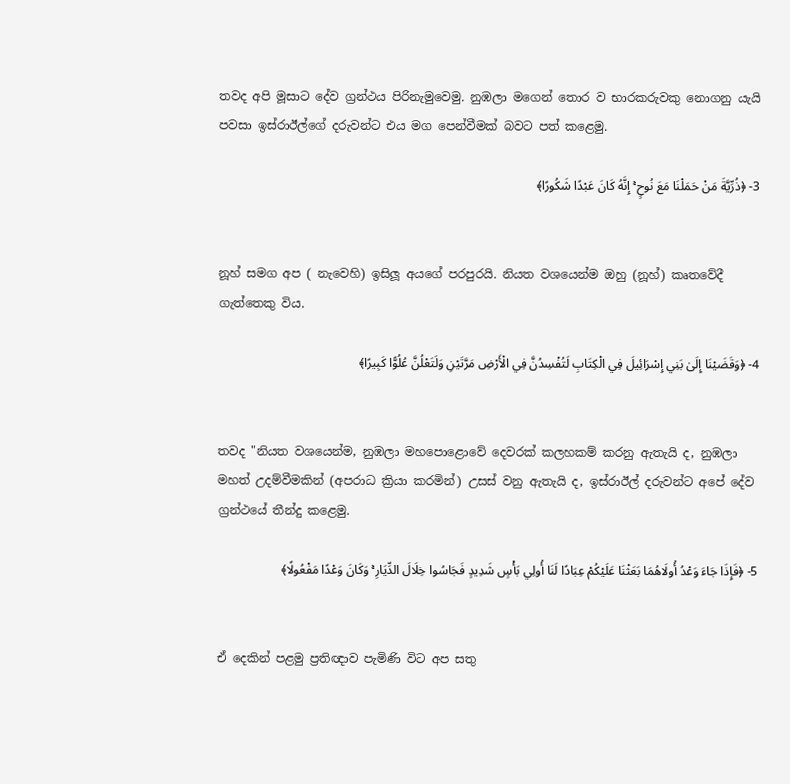තවද අපි මූසාට දේව ග්‍රන්ථය පිරිනැමුවෙමු. නුඹලා මගෙන් තොර ව භාරකරුවකු නොගනු යැයි පවසා ඉස්රාඊල්ගේ දරුවන්ට එය මග පෙන්වීමක් බවට පත් කළෙමු.

3- ﴿ذُرِّيَّةَ مَنْ حَمَلْنَا مَعَ نُوحٍ ۚ إِنَّهُ كَانَ عَبْدًا شَكُورًا﴾


නූහ් සමග අප ( නැවෙහි) ඉසිලූ අයගේ පරපුරයි. නියත වශයෙන්ම ඔහු (නූහ්) කෘතවේදී ගැත්තෙකු විය.

4- ﴿وَقَضَيْنَا إِلَىٰ بَنِي إِسْرَائِيلَ فِي الْكِتَابِ لَتُفْسِدُنَّ فِي الْأَرْضِ مَرَّتَيْنِ وَلَتَعْلُنَّ عُلُوًّا كَبِيرًا﴾


තවද "නියත වශයෙන්ම, නුඹලා මහපොළොවේ දෙවරක් කලහකම් කරනු ඇතැයි ද, නුඹලා මහත් උදම්වීමකින් (අපරාධ ක්‍රියා කරමින්) උසස් වනු ඇතැයි ද, ඉස්රාඊල් දරුවන්ට අපේ දේව ග්‍රන්ථයේ තීන්දු කළෙමු.

5- ﴿فَإِذَا جَاءَ وَعْدُ أُولَاهُمَا بَعَثْنَا عَلَيْكُمْ عِبَادًا لَنَا أُولِي بَأْسٍ شَدِيدٍ فَجَاسُوا خِلَالَ الدِّيَارِ ۚ وَكَانَ وَعْدًا مَفْعُولًا﴾


ඒ දෙකින් පළමු ප්‍රතිඥාව පැමිණි විට අප සතු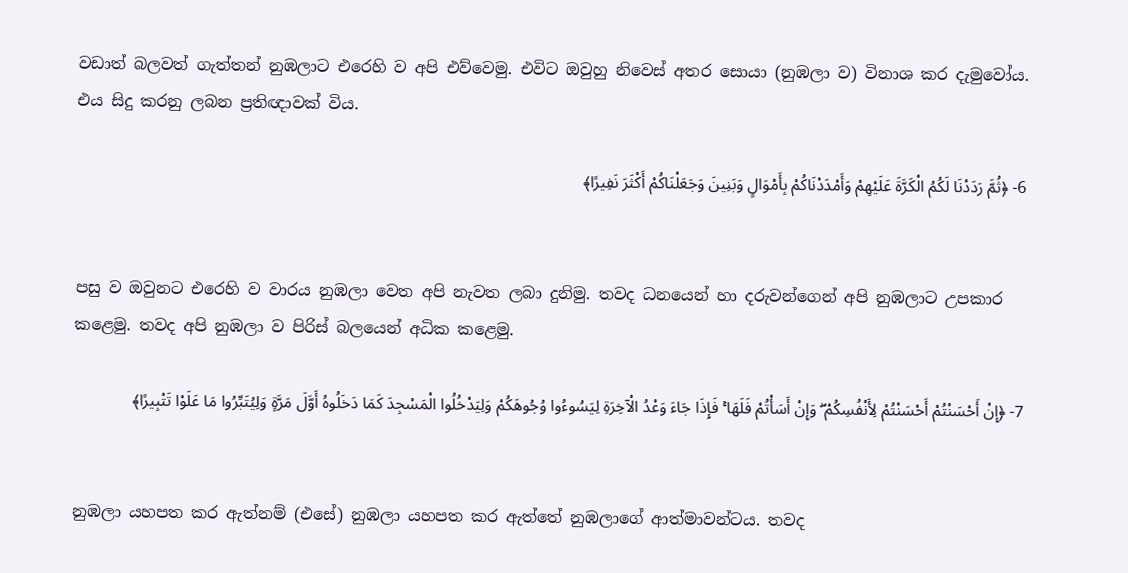වඩාත් බලවත් ගැත්තන් නුඹලාට එරෙහි ව අපි එව්වෙමු. එවිට ඔවුහු නිවෙස් අතර සොයා (නුඹලා ව) විනාශ කර දැමුවෝය. එය සිදු කරනු ලබන ප්‍රතිඥාවක් විය.

6- ﴿ثُمَّ رَدَدْنَا لَكُمُ الْكَرَّةَ عَلَيْهِمْ وَأَمْدَدْنَاكُمْ بِأَمْوَالٍ وَبَنِينَ وَجَعَلْنَاكُمْ أَكْثَرَ نَفِيرًا﴾


පසු ව ඔවුනට එරෙහි ව වාරය නුඹලා වෙත අපි නැවත ලබා දුනිමු. තවද ධනයෙන් හා දරුවන්ගෙන් අපි නුඹලාට උපකාර කළෙමු. තවද අපි නුඹලා ව පිරිස් බලයෙන් අධික කළෙමු.

7- ﴿إِنْ أَحْسَنْتُمْ أَحْسَنْتُمْ لِأَنْفُسِكُمْ ۖ وَإِنْ أَسَأْتُمْ فَلَهَا ۚ فَإِذَا جَاءَ وَعْدُ الْآخِرَةِ لِيَسُوءُوا وُجُوهَكُمْ وَلِيَدْخُلُوا الْمَسْجِدَ كَمَا دَخَلُوهُ أَوَّلَ مَرَّةٍ وَلِيُتَبِّرُوا مَا عَلَوْا تَتْبِيرًا﴾


නුඹලා යහපත කර ඇත්නම් (එසේ) නුඹලා යහපත කර ඇත්තේ නුඹලාගේ ආත්මාවන්ටය. තවද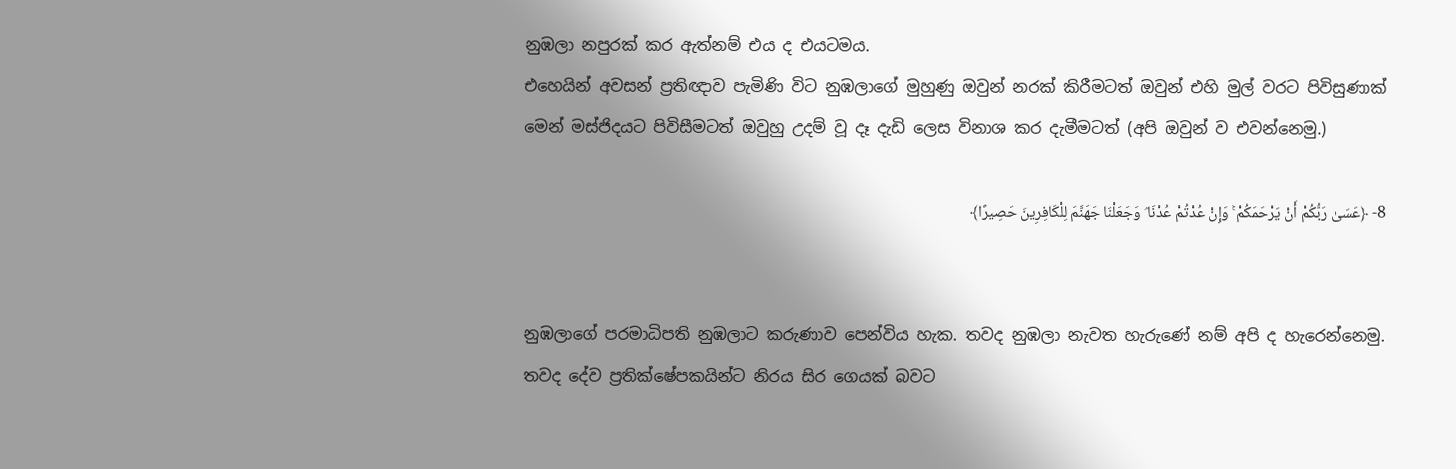නුඹලා නපුරක් කර ඇත්නම් එය ද එයටමය.
එහෙයින් අවසන් ප්‍රතිඥාව පැමිණි විට නුඹලාගේ මුහුණු ඔවුන් නරක් කිරීමටත් ඔවුන් එහි මුල් වරට පිවිසුණාක් මෙන් මස්ජිදයට පිවිසීමටත් ඔවුහු උදම් වූ දෑ දැඩි ලෙස විනාශ කර දැමීමටත් (අපි ඔවුන් ව එවන්නෙමු.)

8- ﴿عَسَىٰ رَبُّكُمْ أَنْ يَرْحَمَكُمْ ۚ وَإِنْ عُدْتُمْ عُدْنَا ۘ وَجَعَلْنَا جَهَنَّمَ لِلْكَافِرِينَ حَصِيرًا﴾


නුඹලාගේ පරමාධිපති නුඹලාට කරුණාව පෙන්විය හැක. තවද නුඹලා නැවත හැරුණේ නම් අපි ද හැරෙන්නෙමු. තවද දේව ප්‍රතික්ෂේපකයින්ට නිරය සිර ගෙයක් බවට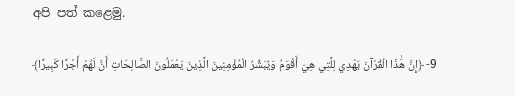අපි පත් කළෙමු.

9- ﴿إِنَّ هَٰذَا الْقُرْآنَ يَهْدِي لِلَّتِي هِيَ أَقْوَمُ وَيُبَشِّرُ الْمُؤْمِنِينَ الَّذِينَ يَعْمَلُونَ الصَّالِحَاتِ أَنَّ لَهُمْ أَجْرًا كَبِيرًا﴾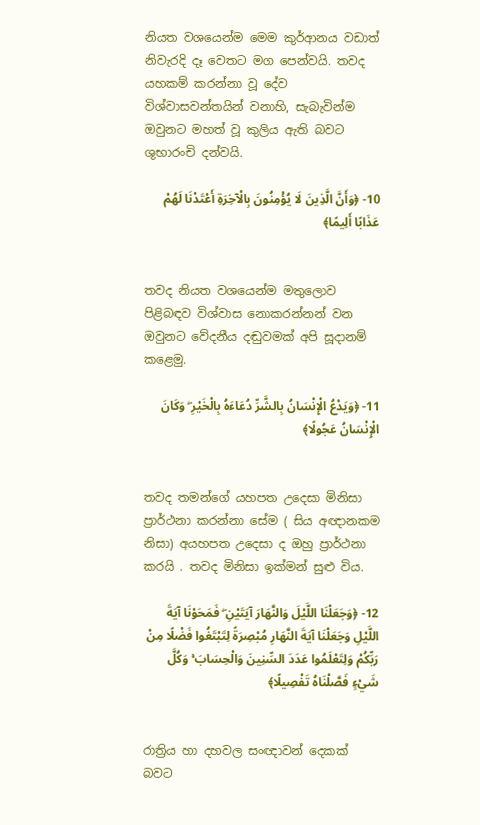නියත වශයෙන්ම මෙම කුර්ආනය වඩාත් නිවැරදි දෑ වෙතට මග පෙන්වයි. තවද යහකම් කරන්නා වූ දේව විශ්වාසවන්තයින් වනාහි, සැබැවින්ම ඔවුනට මහත් වූ කුලිය ඇති බවට ශුභාරංචි දන්වයි.

10- ﴿وَأَنَّ الَّذِينَ لَا يُؤْمِنُونَ بِالْآخِرَةِ أَعْتَدْنَا لَهُمْ عَذَابًا أَلِيمًا﴾


තවද නියත වශයෙන්ම මතුලොව පිළිබඳව විශ්වාස නොකරන්නන් වන ඔවුනට වේදනීය දඬුවමක් අපි සූදානම් කළෙමු.

11- ﴿وَيَدْعُ الْإِنْسَانُ بِالشَّرِّ دُعَاءَهُ بِالْخَيْرِ ۖ وَكَانَ الْإِنْسَانُ عَجُولًا﴾


තවද තමන්ගේ යහපත උදෙසා මිනිසා ප්‍රාර්ථනා කරන්නා සේම ( සිය අඥානකම නිසා) අයහපත උදෙසා ද ඔහු ප්‍රාර්ථනා කරයි . තවද මිනිසා ඉක්මන් සුළු විය.

12- ﴿وَجَعَلْنَا اللَّيْلَ وَالنَّهَارَ آيَتَيْنِ ۖ فَمَحَوْنَا آيَةَ اللَّيْلِ وَجَعَلْنَا آيَةَ النَّهَارِ مُبْصِرَةً لِتَبْتَغُوا فَضْلًا مِنْ رَبِّكُمْ وَلِتَعْلَمُوا عَدَدَ السِّنِينَ وَالْحِسَابَ ۚ وَكُلَّ شَيْءٍ فَصَّلْنَاهُ تَفْصِيلًا﴾


රාත්‍රිය හා දහවල සංඥාවන් දෙකක් බවට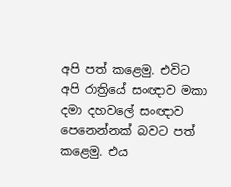අපි පත් කළෙමු. එවිට අපි රාත්‍රියේ සංඥාව මකා දමා දහවලේ සංඥාව පෙනෙන්නක් බවට පත් කළෙමු. එය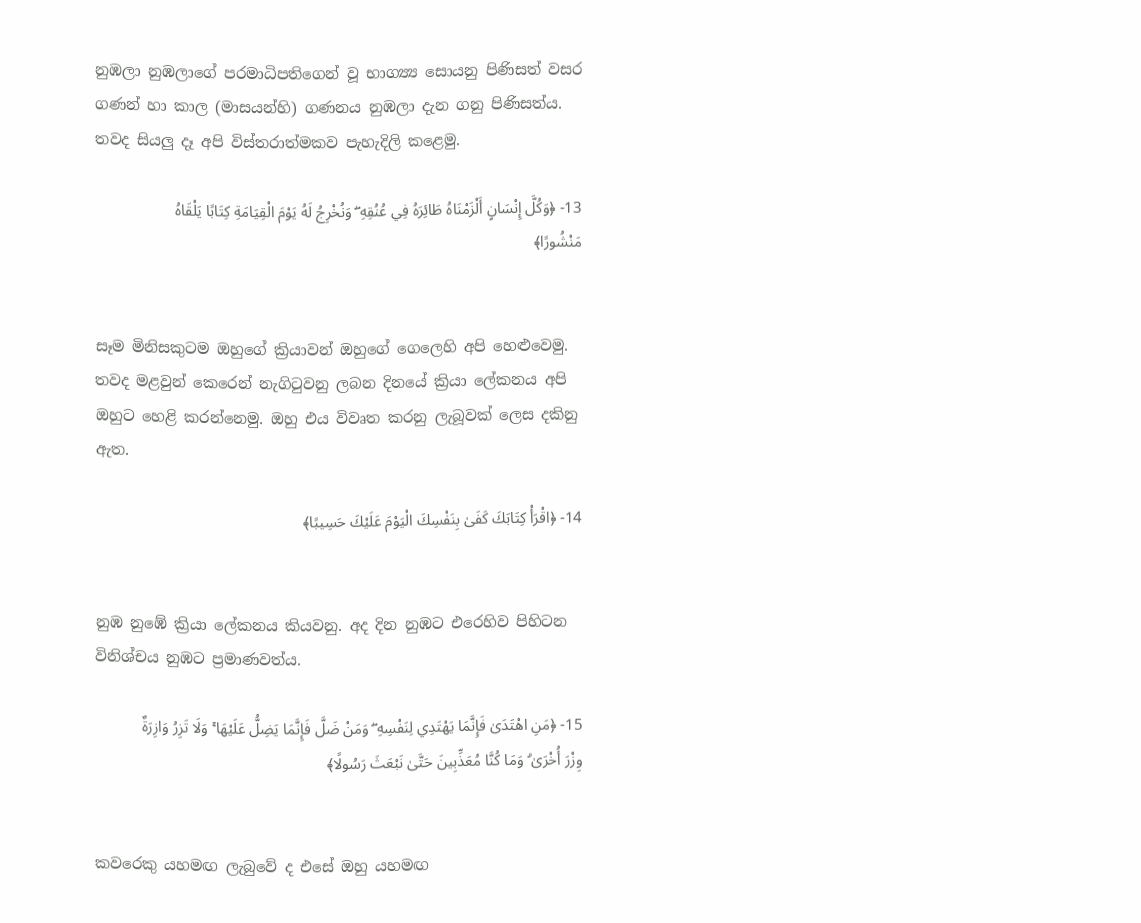නුඹලා නුඹලාගේ පරමාධිපතිගෙන් වූ භාග්‍ය්‍ය සොයනු පිණිසත් වසර ගණන් හා කාල (මාසයන්හි) ගණනය නුඹලා දැන ගනු පිණිසත්ය. තවද සියලු දෑ අපි විස්තරාත්මකව පැහැදිලි කළෙමු.

13- ﴿وَكُلَّ إِنْسَانٍ أَلْزَمْنَاهُ طَائِرَهُ فِي عُنُقِهِ ۖ وَنُخْرِجُ لَهُ يَوْمَ الْقِيَامَةِ كِتَابًا يَلْقَاهُ مَنْشُورًا﴾


සෑම මිනිසකුටම ඔහුගේ ක්‍රියාවන් ඔහුගේ ගෙලෙහි අපි හෙළුවෙමු. තවද මළවුන් කෙරෙන් නැගිටුවනු ලබන දිනයේ ක්‍රියා ලේකනය අපි ඔහුට හෙළි කරන්නෙමු. ඔහු එය විවෘත කරනු ලැබූවක් ලෙස දකිනු ඇත.

14- ﴿اقْرَأْ كِتَابَكَ كَفَىٰ بِنَفْسِكَ الْيَوْمَ عَلَيْكَ حَسِيبًا﴾


නුඹ නුඹේ ක්‍රියා ලේකනය කියවනු. අද දින නුඹට එරෙහිව පිහිටන විනිශ්චය නුඹට ප්‍රමාණවත්ය.

15- ﴿مَنِ اهْتَدَىٰ فَإِنَّمَا يَهْتَدِي لِنَفْسِهِ ۖ وَمَنْ ضَلَّ فَإِنَّمَا يَضِلُّ عَلَيْهَا ۚ وَلَا تَزِرُ وَازِرَةٌ وِزْرَ أُخْرَىٰ ۗ وَمَا كُنَّا مُعَذِّبِينَ حَتَّىٰ نَبْعَثَ رَسُولًا﴾


කවරෙකු යහමඟ ලැබුවේ ද එසේ ඔහු යහමඟ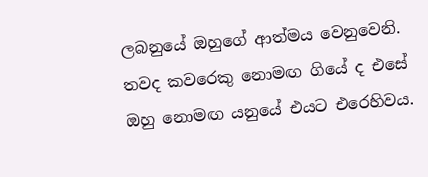ලබනුයේ ඔහුගේ ආත්මය වෙනුවෙනි. තවද කවරෙකු නොමඟ ගියේ ද එසේ ඔහු නොමඟ යනුයේ එයට එරෙහිවය.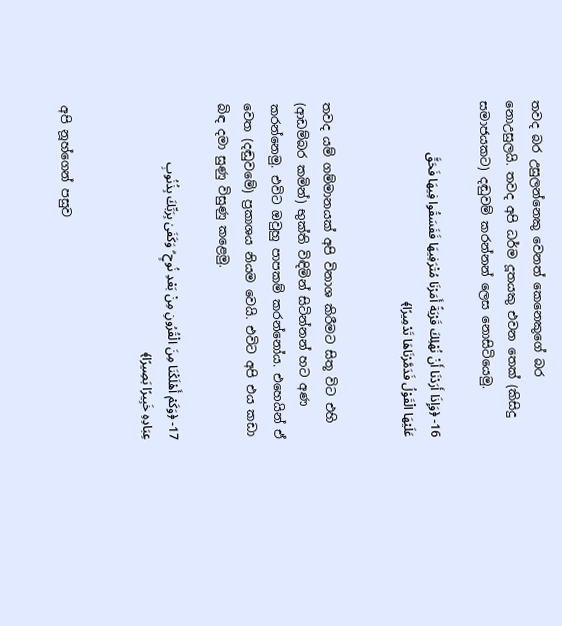තවද බර උසුලන්නෙකු වෙනත් කෙනෙකුගේ බර නොඋසුලයි. තවද අපි ධර්ම දූතයකු එවන තෙක් (කිසිදු සමාජයකට) දඬුවම් කරන්නන් ලෙස නොසිටියෙමු.

16- ﴿وَإِذَا أَرَدْنَا أَنْ نُهْلِكَ قَرْيَةً أَمَرْنَا مُتْرَفِيهَا فَفَسَقُوا فِيهَا فَحَقَّ عَلَيْهَا الْقَوْلُ فَدَمَّرْنَاهَا تَدْمِيرًا﴾


තවද යම් ගම්මානයක් අපි විනාශ කිරීමට සිතූ විට එහි (ආඩම්බර කමින්) භුක්ති විඳිමින් සිටින්නන් හට අණ කරන්නෙමු. එවිට ඔවුහු පාපකම් කරන්නෝය. එහෙයින් ඒ වෙත (දඬුවමේ) ප්‍රකාශය නියම වෙයි. එවිට අපි එය කඩා බිඳ දමා සුණු විසුණු කළෙමු.

17- ﴿وَكَمْ أَهْلَكْنَا مِنَ الْقُرُونِ مِنْ بَعْدِ نُوحٍ ۗ وَكَفَىٰ بِرَبِّكَ بِذُنُوبِ عِبَادِهِ خَبِيرًا بَصِيرًا﴾


අපි නූහ්ගෙන් පසුව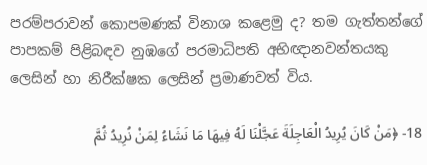පරම්පරාවන් කොපමණක් විනාශ කළෙමු ද? තම ගැත්තන්ගේ පාපකම් පිළිබඳව නුඹගේ පරමාධිපති අභිඥානවන්තයකු ලෙසින් හා නිරීක්ෂක ලෙසින් ප්‍රමාණවත් විය.

18- ﴿مَنْ كَانَ يُرِيدُ الْعَاجِلَةَ عَجَّلْنَا لَهُ فِيهَا مَا نَشَاءُ لِمَنْ نُرِيدُ ثُمَّ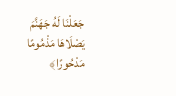جَعَلْنَا لَهُ جَهَنَّمَ يَصْلَاهَا مَذْمُومًا مَدْحُورًا﴾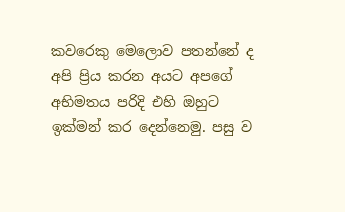කවරෙකු මෙලොව පතන්නේ ද අපි ප්‍රිය කරන අයට අපගේ අභිමතය පරිදි එහි ඔහුට ඉක්මන් කර දෙන්නෙමු. පසු ව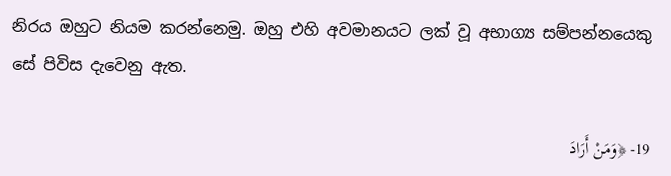නිරය ඔහුට නියම කරන්නෙමු. ඔහු එහි අවමානයට ලක් වූ අභාග්‍ය සම්පන්නයෙකු සේ පිවිස දැවෙනු ඇත.

19- ﴿وَمَنْ أَرَادَ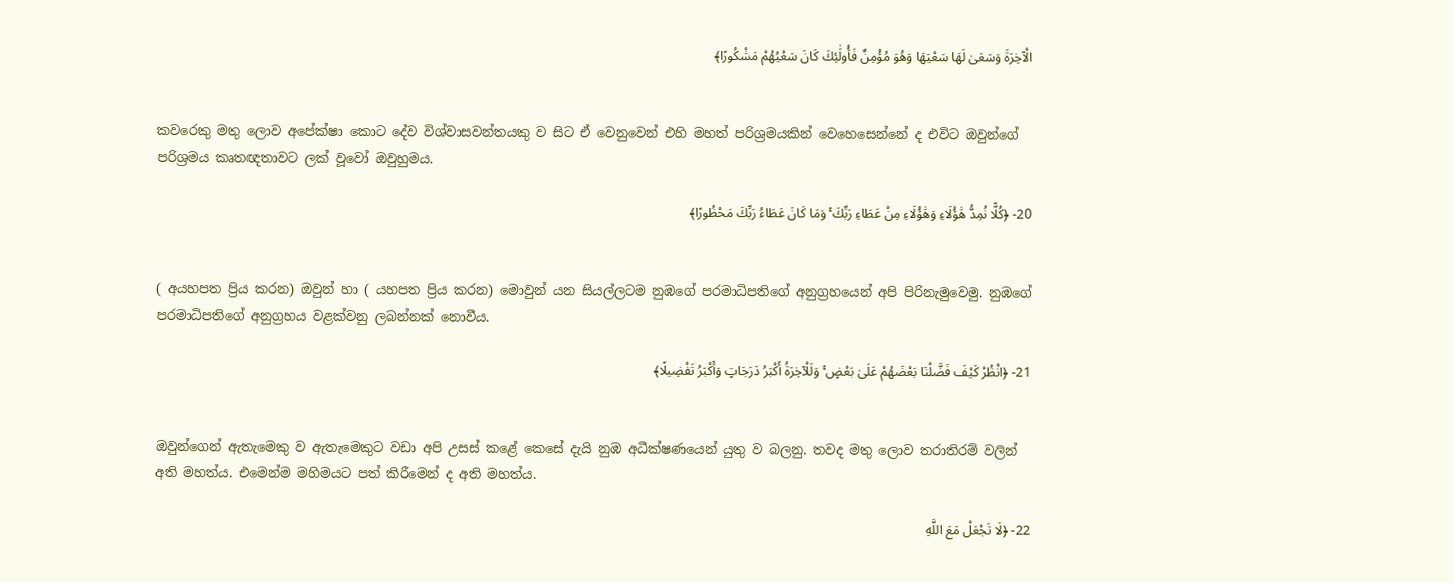الْآخِرَةَ وَسَعَىٰ لَهَا سَعْيَهَا وَهُوَ مُؤْمِنٌ فَأُولَٰئِكَ كَانَ سَعْيُهُمْ مَشْكُورًا﴾


කවරෙකු මතු ලොව අපේක්ෂා කොට දේව විශ්වාසවන්තයකු ව සිට ඒ වෙනුවෙන් එහි මහත් පරිශ්‍රමයකින් වෙහෙසෙන්නේ ද එවිට ඔවුන්ගේ පරිශ්‍රමය කෘතඥතාවට ලක් වූවෝ ඔවුහුමය.

20- ﴿كُلًّا نُمِدُّ هَٰؤُلَاءِ وَهَٰؤُلَاءِ مِنْ عَطَاءِ رَبِّكَ ۚ وَمَا كَانَ عَطَاءُ رَبِّكَ مَحْظُورًا﴾


( අයහපත ප්‍රිය කරන) ඔවුන් හා ( යහපත ප්‍රිය කරන) මොවුන් යන සියල්ලටම නුඹගේ පරමාධිපතිගේ අනුග්‍රහයෙන් අපි පිරිනැමුවෙමු. නුඹගේ පරමාධිපතිගේ අනුග්‍රහය වළක්වනු ලබන්නක් නොවීය.

21- ﴿انْظُرْ كَيْفَ فَضَّلْنَا بَعْضَهُمْ عَلَىٰ بَعْضٍ ۚ وَلَلْآخِرَةُ أَكْبَرُ دَرَجَاتٍ وَأَكْبَرُ تَفْضِيلًا﴾


ඔවුන්ගෙන් ඇතැමෙකු ව ඇතැමෙකුට වඩා අපි උසස් කළේ කෙසේ දැයි නුඹ අධීක්ෂණයෙන් යුතු ව බලනු. තවද මතු ලොව තරාතිරම් වලින් අති මහත්ය. එමෙන්ම මහිමයට පත් කිරීමෙන් ද අති මහත්ය.

22- ﴿لَا تَجْعَلْ مَعَ اللَّهِ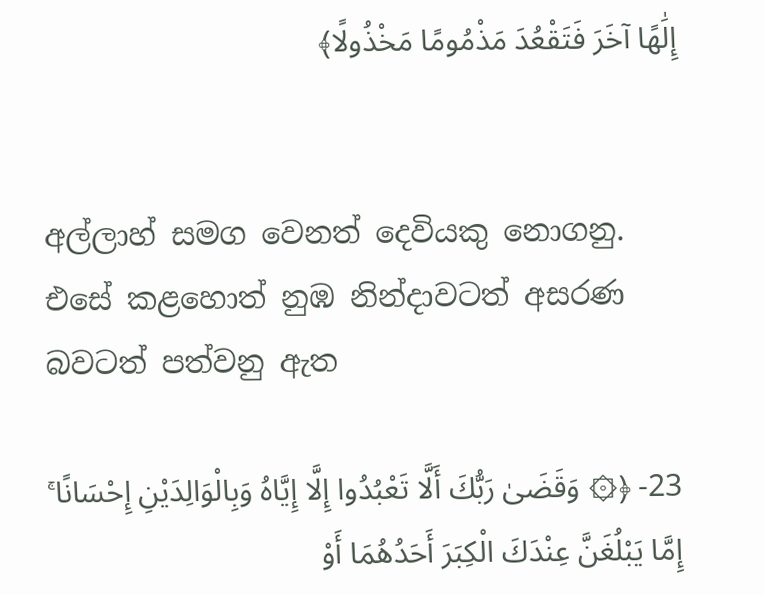إِلَٰهًا آخَرَ فَتَقْعُدَ مَذْمُومًا مَخْذُولًا﴾


අල්ලාහ් සමග වෙනත් දෙවියකු නොගනු. එසේ කළහොත් නුඹ නින්දාවටත් අසරණ බවටත් පත්වනු ඇත

23- ﴿۞ وَقَضَىٰ رَبُّكَ أَلَّا تَعْبُدُوا إِلَّا إِيَّاهُ وَبِالْوَالِدَيْنِ إِحْسَانًا ۚ إِمَّا يَبْلُغَنَّ عِنْدَكَ الْكِبَرَ أَحَدُهُمَا أَوْ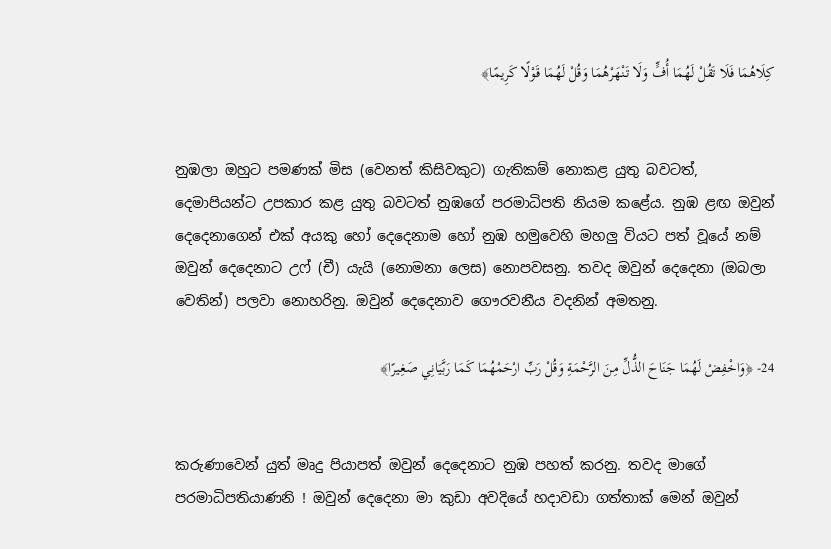كِلَاهُمَا فَلَا تَقُلْ لَهُمَا أُفٍّ وَلَا تَنْهَرْهُمَا وَقُلْ لَهُمَا قَوْلًا كَرِيمًا﴾


නුඹලා ඔහුට පමණක් මිස (වෙනත් කිසිවකුට) ගැතිකම් නොකළ යුතු බවටත්, දෙමාපියන්ට උපකාර කළ යුතු බවටත් නුඹගේ පරමාධිපති නියම කළේය. නුඹ ළඟ ඔවුන් දෙදෙනාගෙන් එක් අයකු හෝ දෙදෙනාම හෝ නුඹ හමුවෙහි මහලු වියට පත් වූයේ නම් ඔවුන් දෙදෙනාට උෆ් (චී) යැයි (නොමනා ලෙස) නොපවසනු. තවද ඔවුන් දෙදෙනා (ඔබලා වෙතින්) පලවා නොහරිනු. ඔවුන් දෙදෙනාව ගෞරවනීය වදනින් අමතනු.

24- ﴿وَاخْفِضْ لَهُمَا جَنَاحَ الذُّلِّ مِنَ الرَّحْمَةِ وَقُلْ رَبِّ ارْحَمْهُمَا كَمَا رَبَّيَانِي صَغِيرًا﴾


කරුණාවෙන් යුත් මෘදු පියාපත් ඔවුන් දෙදෙනාට නුඹ පහත් කරනු. තවද මාගේ පරමාධිපතියාණනි ! ඔවුන් දෙදෙනා මා කුඩා අවදියේ හදාවඩා ගත්තාක් මෙන් ඔවුන්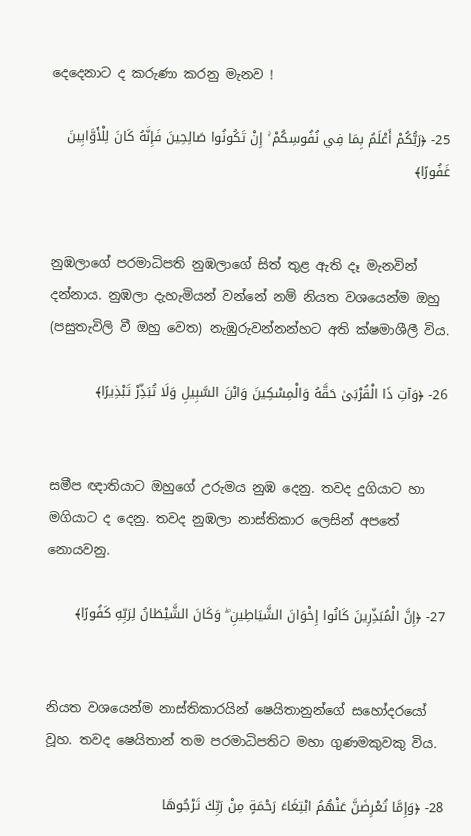දෙදෙනාට ද කරුණා කරනු මැනව !

25- ﴿رَبُّكُمْ أَعْلَمُ بِمَا فِي نُفُوسِكُمْ ۚ إِنْ تَكُونُوا صَالِحِينَ فَإِنَّهُ كَانَ لِلْأَوَّابِينَ غَفُورًا﴾


නුඹලාගේ පරමාධිපති නුඹලාගේ සිත් තුළ ඇති දෑ මැනවින් දන්නාය. නුඹලා දැහැමියන් වන්නේ නම් නියත වශයෙන්ම ඔහු (පසුතැවිලි වී ඔහු වෙත) නැඹුරුවන්නන්හට අති ක්ෂමාශීලී විය.

26- ﴿وَآتِ ذَا الْقُرْبَىٰ حَقَّهُ وَالْمِسْكِينَ وَابْنَ السَّبِيلِ وَلَا تُبَذِّرْ تَبْذِيرًا﴾


සමීප ඥාතියාට ඔහුගේ උරුමය නුඹ දෙනු. තවද දුගියාට හා මගියාට ද දෙනු. තවද නුඹලා නාස්තිකාර ලෙසින් අපතේ නොයවනු.

27- ﴿إِنَّ الْمُبَذِّرِينَ كَانُوا إِخْوَانَ الشَّيَاطِينِ ۖ وَكَانَ الشَّيْطَانُ لِرَبِّهِ كَفُورًا﴾


නියත වශයෙන්ම නාස්තිකාරයින් ෂෙයිතානුන්ගේ සහෝදරයෝ වූහ. තවද ෂෙයිතාන් තම පරමාධිපතිට මහා ගුණමකුවකු විය.

28- ﴿وَإِمَّا تُعْرِضَنَّ عَنْهُمُ ابْتِغَاءَ رَحْمَةٍ مِنْ رَبِّكَ تَرْجُوهَا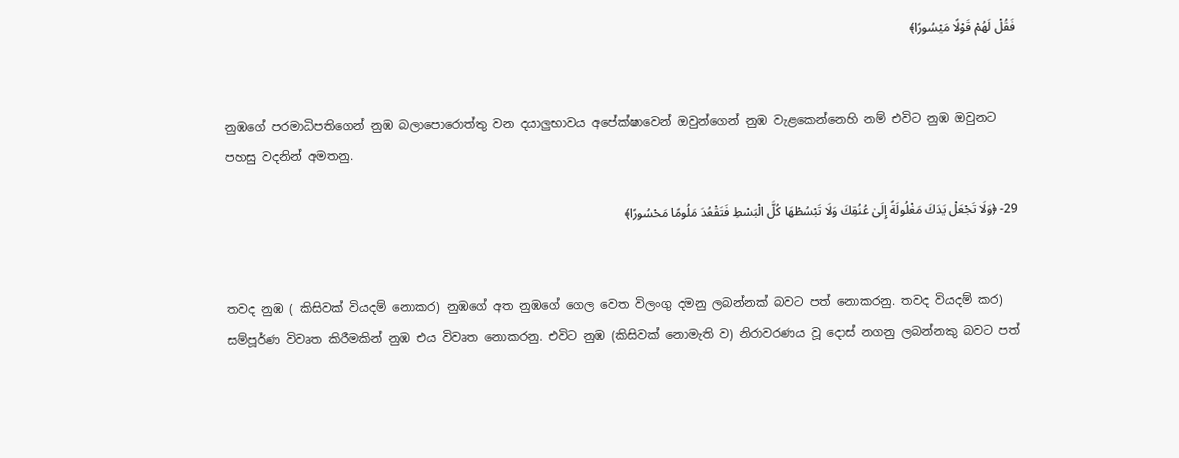فَقُلْ لَهُمْ قَوْلًا مَيْسُورًا﴾


නුඹගේ පරමාධිපතිගෙන් නුඹ බලාපොරොත්තු වන දයාලුභාවය අපේක්ෂාවෙන් ඔවුන්ගෙන් නුඹ වැළකෙන්නෙහි නම් එවිට නුඹ ඔවුනට පහසු වදනින් අමතනු.

29- ﴿وَلَا تَجْعَلْ يَدَكَ مَغْلُولَةً إِلَىٰ عُنُقِكَ وَلَا تَبْسُطْهَا كُلَّ الْبَسْطِ فَتَقْعُدَ مَلُومًا مَحْسُورًا﴾


තවද නුඹ ( කිසිවක් වියදම් නොකර) නුඹගේ අත නුඹගේ ගෙල වෙත විලංගු දමනු ලබන්නක් බවට පත් නොකරනු. තවද වියදම් කර) සම්පූර්ණ විවෘත කිරීමකින් නුඹ එය විවෘත නොකරනු. එවිට නුඹ (කිසිවක් නොමැති ව) නිරාවරණය වූ දොස් නගනු ලබන්නකු බවට පත්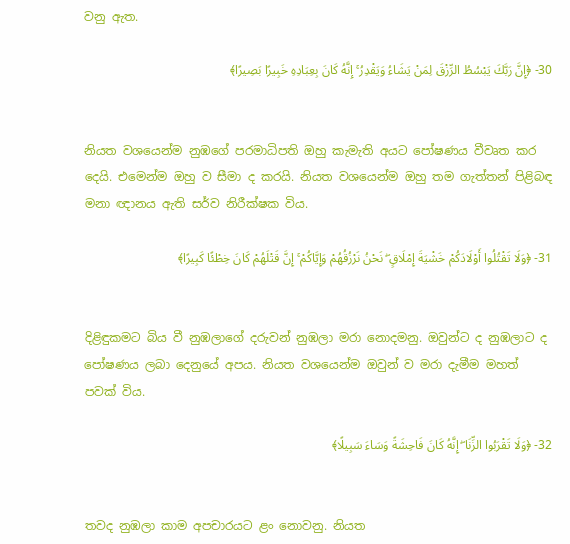වනු ඇත.

30- ﴿إِنَّ رَبَّكَ يَبْسُطُ الرِّزْقَ لِمَنْ يَشَاءُ وَيَقْدِرُ ۚ إِنَّهُ كَانَ بِعِبَادِهِ خَبِيرًا بَصِيرًا﴾


නියත වශයෙන්ම නුඹගේ පරමාධිපති ඔහු කැමැති අයට පෝෂණය වීවෘත කර දෙයි. එමෙන්ම ඔහු ව සීමා ද කරයි. නියත වශයෙන්ම ඔහු තම ගැත්තන් පිළිබඳ මනා ඥානය ඇති සර්ව නිරීක්ෂක විය.

31- ﴿وَلَا تَقْتُلُوا أَوْلَادَكُمْ خَشْيَةَ إِمْلَاقٍ ۖ نَحْنُ نَرْزُقُهُمْ وَإِيَّاكُمْ ۚ إِنَّ قَتْلَهُمْ كَانَ خِطْئًا كَبِيرًا﴾


දිළිඳුකමට බිය වී නුඹලාගේ දරුවන් නුඹලා මරා නොදමනු. ඔවුන්ට ද නුඹලාට ද පෝෂණය ලබා දෙනුයේ අපය. නියත වශයෙන්ම ඔවුන් ව මරා දැමීම මහත් පවක් විය.

32- ﴿وَلَا تَقْرَبُوا الزِّنَا ۖ إِنَّهُ كَانَ فَاحِشَةً وَسَاءَ سَبِيلًا﴾


තවද නුඹලා කාම අපචාරයට ළං නොවනු. නියත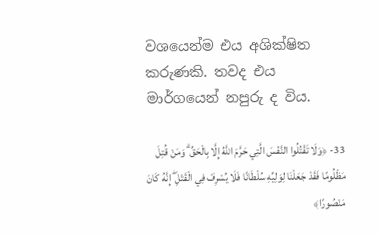වශයෙන්ම එය අශික්ෂිත කරුණකි. තවද එය මාර්ගයෙන් නපුරු ද විය.

33- ﴿وَلَا تَقْتُلُوا النَّفْسَ الَّتِي حَرَّمَ اللَّهُ إِلَّا بِالْحَقِّ ۗ وَمَنْ قُتِلَ مَظْلُومًا فَقَدْ جَعَلْنَا لِوَلِيِّهِ سُلْطَانًا فَلَا يُسْرِفْ فِي الْقَتْلِ ۖ إِنَّهُ كَانَ مَنْصُورًا﴾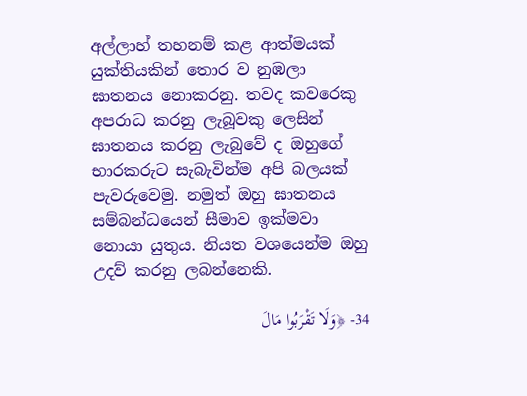අල්ලාහ් තහනම් කළ ආත්මයක් යුක්තියකින් තොර ව නුඹලා ඝාතනය නොකරනු. තවද කවරෙකු අපරාධ කරනු ලැබූවකු ලෙසින් ඝාතනය කරනු ලැබුවේ ද ඔහුගේ භාරකරුට සැබැවින්ම අපි බලයක් පැවරුවෙමු. නමුත් ඔහු ඝාතනය සම්බන්ධයෙන් සීමාව ඉක්මවා නොයා යුතුය. නියත වශයෙන්ම ඔහු උදව් කරනු ලබන්නෙකි.

34- ﴿وَلَا تَقْرَبُوا مَالَ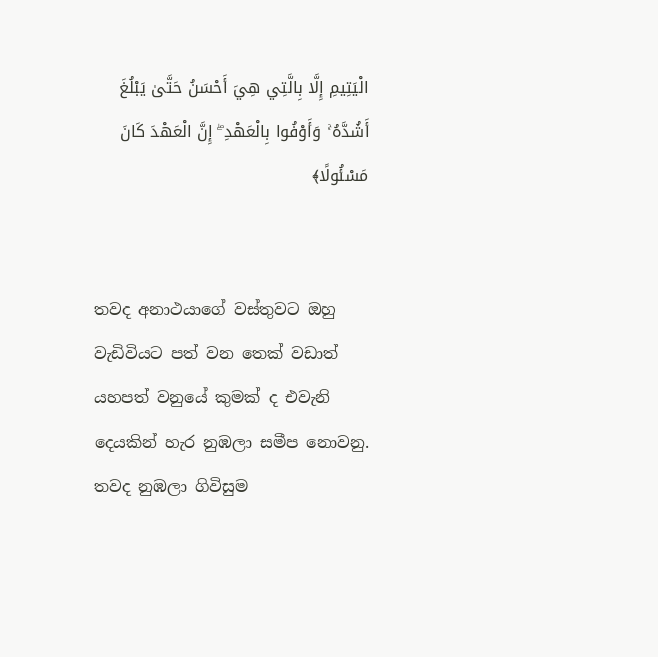الْيَتِيمِ إِلَّا بِالَّتِي هِيَ أَحْسَنُ حَتَّىٰ يَبْلُغَ أَشُدَّهُ ۚ وَأَوْفُوا بِالْعَهْدِ ۖ إِنَّ الْعَهْدَ كَانَ مَسْئُولًا﴾


තවද අනාථයාගේ වස්තුවට ඔහු වැඩිවියට පත් වන තෙක් වඩාත් යහපත් වනුයේ කුමක් ද එවැනි දෙයකින් හැර නුඹලා සමීප නොවනු. තවද නුඹලා ගිවිසුම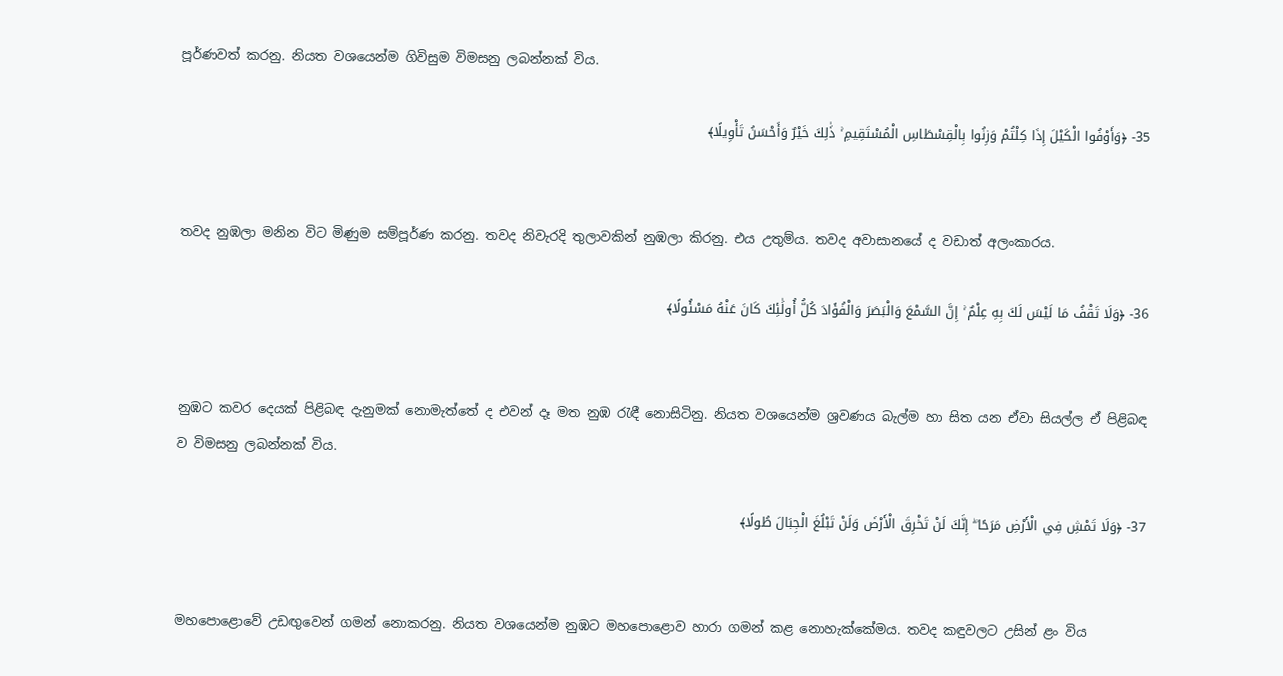පූර්ණවත් කරනු. නියත වශයෙන්ම ගිවිසුම විමසනු ලබන්නක් විය.

35- ﴿وَأَوْفُوا الْكَيْلَ إِذَا كِلْتُمْ وَزِنُوا بِالْقِسْطَاسِ الْمُسْتَقِيمِ ۚ ذَٰلِكَ خَيْرٌ وَأَحْسَنُ تَأْوِيلًا﴾


තවද නුඹලා මනින විට මිණුම සම්පූර්ණ කරනු. තවද නිවැරදි තුලාවකින් නුඹලා කිරනු. එය උතුම්ය. තවද අවාසානයේ ද වඩාත් අලංකාරය.

36- ﴿وَلَا تَقْفُ مَا لَيْسَ لَكَ بِهِ عِلْمٌ ۚ إِنَّ السَّمْعَ وَالْبَصَرَ وَالْفُؤَادَ كُلُّ أُولَٰئِكَ كَانَ عَنْهُ مَسْئُولًا﴾


නුඹට කවර දෙයක් පිළිබඳ දැනුමක් නොමැත්තේ ද එවන් දෑ මත නුඹ රැඳී නොසිටිනු. නියත වශයෙන්ම ශ්‍රවණය බැල්ම හා සිත යන ඒවා සියල්ල ඒ පිළිබඳ ව විමසනු ලබන්නක් විය.

37- ﴿وَلَا تَمْشِ فِي الْأَرْضِ مَرَحًا ۖ إِنَّكَ لَنْ تَخْرِقَ الْأَرْضَ وَلَنْ تَبْلُغَ الْجِبَالَ طُولًا﴾


මහපොළොවේ උඩඟුවෙන් ගමන් නොකරනු. නියත වශයෙන්ම නුඹට මහපොළොව හාරා ගමන් කළ නොහැක්කේමය. තවද කඳුවලට උසින් ළං විය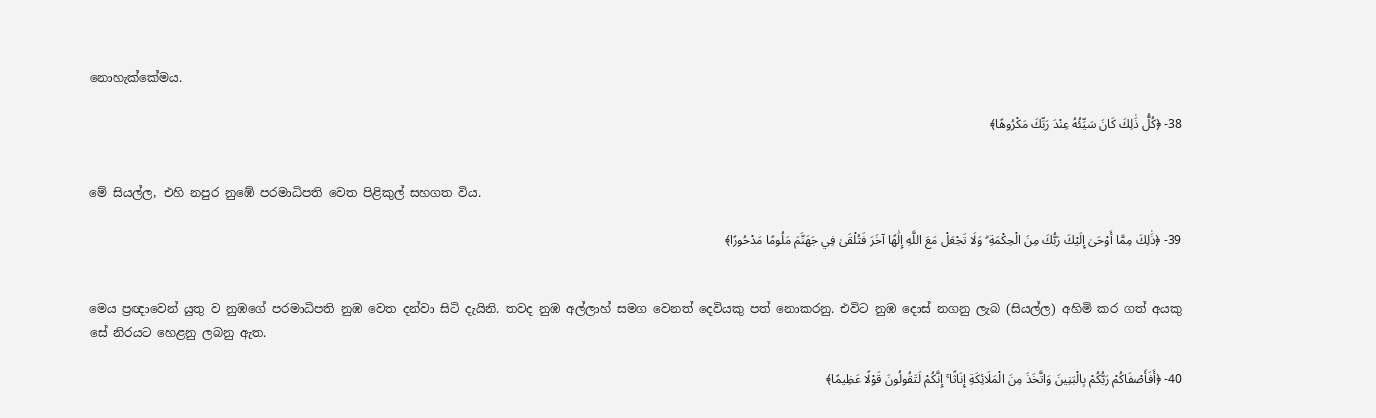නොහැක්කේමය.

38- ﴿كُلُّ ذَٰلِكَ كَانَ سَيِّئُهُ عِنْدَ رَبِّكَ مَكْرُوهًا﴾


මේ සියල්ල, එහි නපුර නුඹේ පරමාධිපති වෙත පිළිකුල් සහගත විය.

39- ﴿ذَٰلِكَ مِمَّا أَوْحَىٰ إِلَيْكَ رَبُّكَ مِنَ الْحِكْمَةِ ۗ وَلَا تَجْعَلْ مَعَ اللَّهِ إِلَٰهًا آخَرَ فَتُلْقَىٰ فِي جَهَنَّمَ مَلُومًا مَدْحُورًا﴾


මෙය ප්‍රඥාවෙන් යුතු ව නුඹගේ පරමාධිපති නුඹ වෙත දන්වා සිටි දැයිනි. තවද නුඹ අල්ලාහ් සමග වෙනත් දෙවියකු පත් නොකරනු. එවිට නුඹ දොස් නගනු ලැබ (සියල්ල) අහිමි කර ගත් අයකු සේ නිරයට හෙළනු ලබනු ඇත.

40- ﴿أَفَأَصْفَاكُمْ رَبُّكُمْ بِالْبَنِينَ وَاتَّخَذَ مِنَ الْمَلَائِكَةِ إِنَاثًا ۚ إِنَّكُمْ لَتَقُولُونَ قَوْلًا عَظِيمًا﴾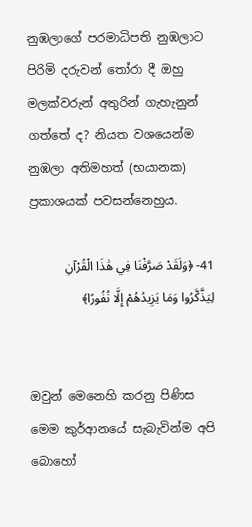නුඹලාගේ පරමාධිපති නුඹලාට පිරිමි දරුවන් තෝරා දී ඔහු මලක්වරුන් අතුරින් ගැහැනුන් ගත්තේ ද? නියත වශයෙන්ම නුඹලා අතිමහත් (භයානක) ප්‍රකාශයක් පවසන්නෙහුය.

41- ﴿وَلَقَدْ صَرَّفْنَا فِي هَٰذَا الْقُرْآنِ لِيَذَّكَّرُوا وَمَا يَزِيدُهُمْ إِلَّا نُفُورًا﴾


ඔවුන් මෙනෙහි කරනු පිණිස මෙම කුර්ආනයේ සැබැවින්ම අපි බොහෝ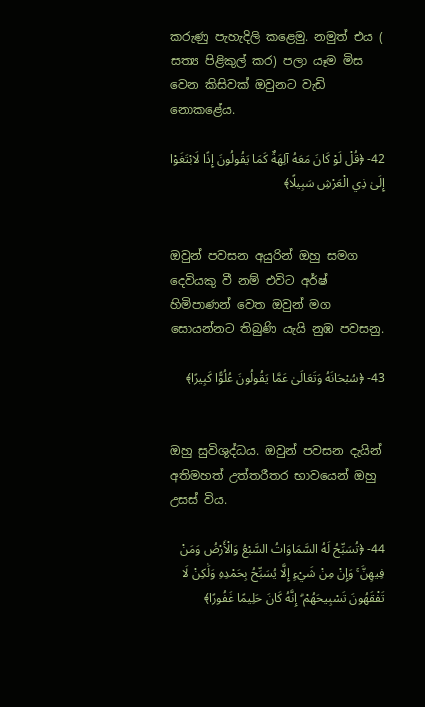කරුණු පැහැදිලි කළෙමු. නමුත් එය ( සත්‍ය පිළිකුල් කර) පලා යෑම මිස වෙන කිසිවක් ඔවුනට වැඩි නොකළේය.

42- ﴿قُلْ لَوْ كَانَ مَعَهُ آلِهَةٌ كَمَا يَقُولُونَ إِذًا لَابْتَغَوْا إِلَىٰ ذِي الْعَرْشِ سَبِيلًا﴾


ඔවුන් පවසන අයුරින් ඔහු සමග දෙවියකු වී නම් එවිට අර්ෂ් හිමිපාණන් වෙත ඔවුන් මග සොයන්නට තිබුණි යැයි නුඹ පවසනු.

43- ﴿سُبْحَانَهُ وَتَعَالَىٰ عَمَّا يَقُولُونَ عُلُوًّا كَبِيرًا﴾


ඔහු සුවිශුද්ධය. ඔවුන් පවසන දැයින් අතිමහත් උත්තරීතර භාවයෙන් ඔහු උසස් විය.

44- ﴿تُسَبِّحُ لَهُ السَّمَاوَاتُ السَّبْعُ وَالْأَرْضُ وَمَنْ فِيهِنَّ ۚ وَإِنْ مِنْ شَيْءٍ إِلَّا يُسَبِّحُ بِحَمْدِهِ وَلَٰكِنْ لَا تَفْقَهُونَ تَسْبِيحَهُمْ ۗ إِنَّهُ كَانَ حَلِيمًا غَفُورًا﴾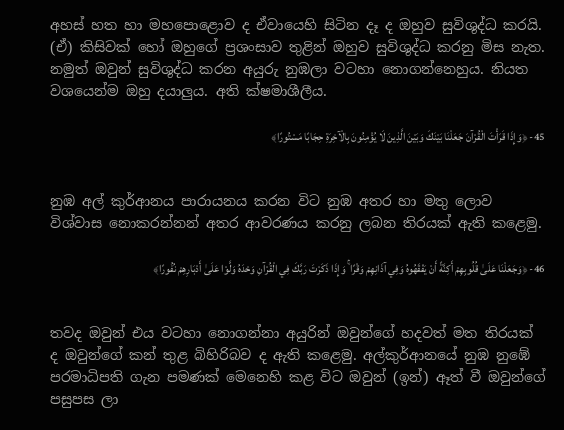අහස් හත හා මහපොළොව ද ඒවායෙහි සිටින දෑ ද ඔහුව සුවිශුද්ධ කරයි. (ඒ) කිසිවක් හෝ ඔහුගේ ප්‍රශංසාව තුළින් ඔහුව සුවිශුද්ධ කරනු මිස නැත. නමුත් ඔවුන් සුවිශුද්ධ කරන අයුරු නුඹලා වටහා නොගන්නෙහුය. නියත වශයෙන්ම ඔහු දයාලුය. අති ක්ෂමාශීලීය.

45- ﴿وَإِذَا قَرَأْتَ الْقُرْآنَ جَعَلْنَا بَيْنَكَ وَبَيْنَ الَّذِينَ لَا يُؤْمِنُونَ بِالْآخِرَةِ حِجَابًا مَسْتُورًا﴾


නුඹ අල් කුර්ආනය පාරායනය කරන විට නුඹ අතර හා මතු ලොව විශ්වාස නොකරන්නන් අතර ආවරණය කරනු ලබන තිරයක් ඇති කළෙමු.

46- ﴿وَجَعَلْنَا عَلَىٰ قُلُوبِهِمْ أَكِنَّةً أَنْ يَفْقَهُوهُ وَفِي آذَانِهِمْ وَقْرًا ۚ وَإِذَا ذَكَرْتَ رَبَّكَ فِي الْقُرْآنِ وَحْدَهُ وَلَّوْا عَلَىٰ أَدْبَارِهِمْ نُفُورًا﴾


තවද ඔවුන් එය වටහා නොගන්නා අයුරින් ඔවුන්ගේ හදවත් මත තිරයක් ද ඔවුන්ගේ කන් තුළ බිහිරිබව ද ඇති කළෙමු. අල්කුර්ආනයේ නුඹ නුඹේ පරමාධිපති ගැන පමණක් මෙනෙහි කළ විට ඔවුන් (ඉන්) ඈත් වී ඔවුන්ගේ පසුපස ලා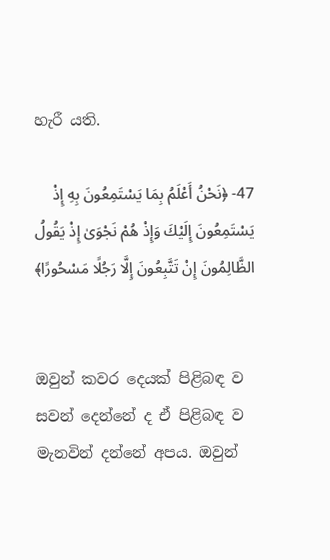හැරී යති.

47- ﴿نَحْنُ أَعْلَمُ بِمَا يَسْتَمِعُونَ بِهِ إِذْ يَسْتَمِعُونَ إِلَيْكَ وَإِذْ هُمْ نَجْوَىٰ إِذْ يَقُولُ الظَّالِمُونَ إِنْ تَتَّبِعُونَ إِلَّا رَجُلًا مَسْحُورًا﴾


ඔවුන් කවර දෙයක් පිළිබඳ ව සවන් දෙන්නේ ද ඒ පිළිබඳ ව මැනවින් දන්නේ අපය. ඔවුන්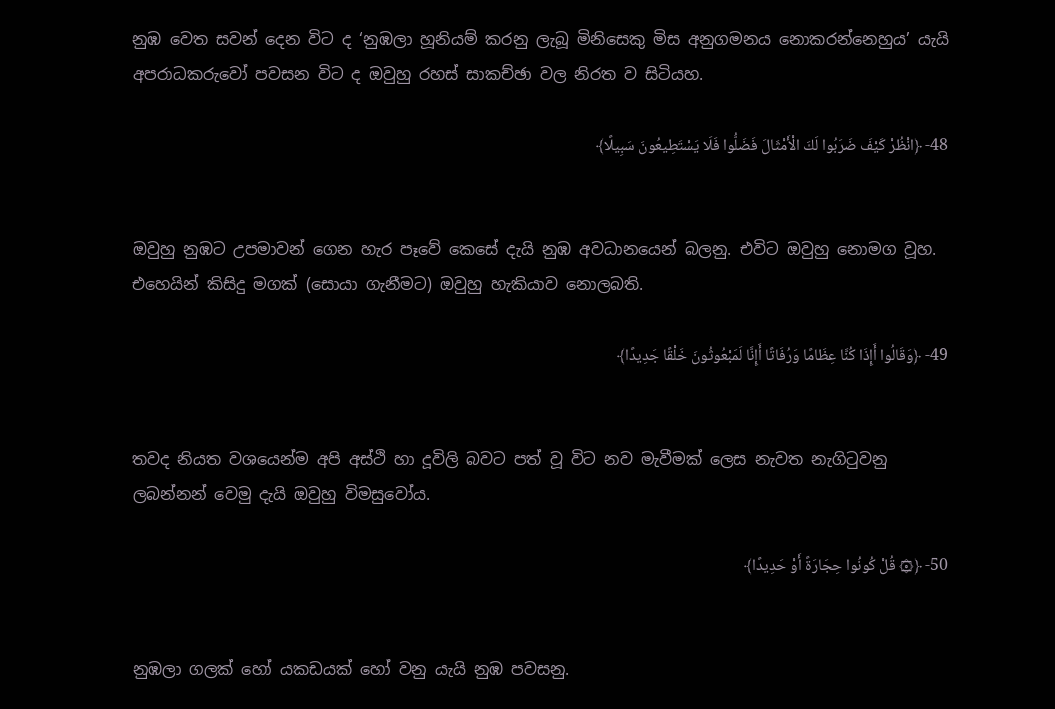නුඹ වෙත සවන් දෙන විට ද ‘නුඹලා හූනියම් කරනු ලැබූ මිනිසෙකු මිස අනුගමනය නොකරන්නෙහුය’ යැයි අපරාධකරුවෝ පවසන විට ද ඔවුහු රහස් සාකච්ඡා වල නිරත ව සිටියහ.

48- ﴿انْظُرْ كَيْفَ ضَرَبُوا لَكَ الْأَمْثَالَ فَضَلُّوا فَلَا يَسْتَطِيعُونَ سَبِيلًا﴾


ඔවුහු නුඹට උපමාවන් ගෙන හැර පෑවේ කෙසේ දැයි නුඹ අවධානයෙන් බලනු. එවිට ඔවුහු නොමග වූහ. එහෙයින් කිසිදු මගක් (සොයා ගැනීමට) ඔවුහු හැකියාව නොලබති.

49- ﴿وَقَالُوا أَإِذَا كُنَّا عِظَامًا وَرُفَاتًا أَإِنَّا لَمَبْعُوثُونَ خَلْقًا جَدِيدًا﴾


තවද නියත වශයෙන්ම අපි අස්ථි හා දූවිලි බවට පත් වූ විට නව මැවීමක් ලෙස නැවත නැගිටුවනු ලබන්නන් වෙමු දැයි ඔවුහු විමසුවෝය.

50- ﴿۞ قُلْ كُونُوا حِجَارَةً أَوْ حَدِيدًا﴾


නුඹලා ගලක් හෝ යකඩයක් හෝ වනු යැයි නුඹ පවසනු.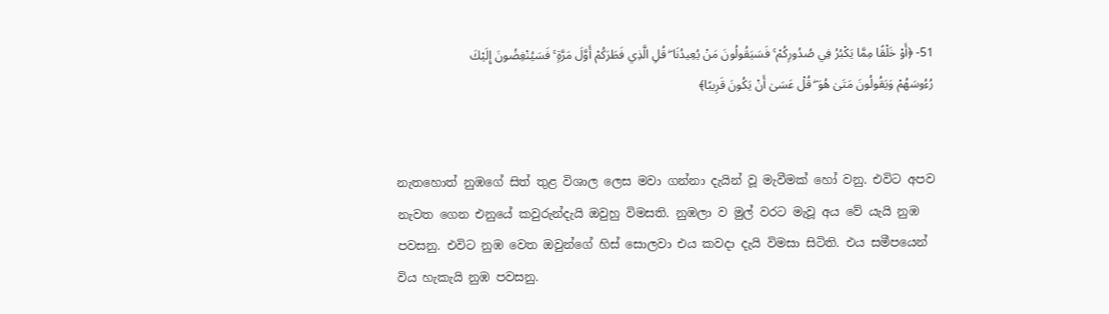51- ﴿أَوْ خَلْقًا مِمَّا يَكْبُرُ فِي صُدُورِكُمْ ۚ فَسَيَقُولُونَ مَنْ يُعِيدُنَا ۖ قُلِ الَّذِي فَطَرَكُمْ أَوَّلَ مَرَّةٍ ۚ فَسَيُنْغِضُونَ إِلَيْكَ رُءُوسَهُمْ وَيَقُولُونَ مَتَىٰ هُوَ ۖ قُلْ عَسَىٰ أَنْ يَكُونَ قَرِيبًا﴾


නැතහොත් නුඹගේ සිත් තුළ විශාල ලෙස මවා ගන්නා දැයින් වූ මැවීමක් හෝ වනු. එවිට අපව නැවත ගෙන එනුයේ කවුරුන්දැයි ඔවුහු විමසති. නුඹලා ව මුල් වරට මැවූ අය වේ යැයි නුඹ පවසනු. එවිට නුඹ වෙත ඔවුන්ගේ හිස් සොලවා එය කවදා දැයි විමසා සිටිති. එය සමීපයෙන් විය හැකැයි නුඹ පවසනු.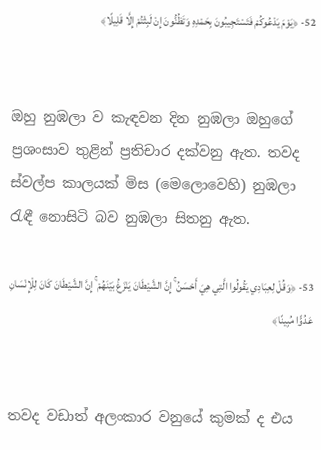52- ﴿يَوْمَ يَدْعُوكُمْ فَتَسْتَجِيبُونَ بِحَمْدِهِ وَتَظُنُّونَ إِنْ لَبِثْتُمْ إِلَّا قَلِيلًا﴾


ඔහු නුඹලා ව කැඳවන දින නුඹලා ඔහුගේ ප්‍රශංසාව තුළින් ප්‍රතිචාර දක්වනු ඇත. තවද ස්වල්ප කාලයක් මිස (මෙලොවෙහි) නුඹලා රැඳී නොසිටි බව නුඹලා සිතනු ඇත.

53- ﴿وَقُلْ لِعِبَادِي يَقُولُوا الَّتِي هِيَ أَحْسَنُ ۚ إِنَّ الشَّيْطَانَ يَنْزَغُ بَيْنَهُمْ ۚ إِنَّ الشَّيْطَانَ كَانَ لِلْإِنْسَانِ عَدُوًّا مُبِينًا﴾


තවද වඩාත් අලංකාර වනුයේ කුමක් ද එය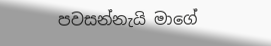පවසන්නැයි මාගේ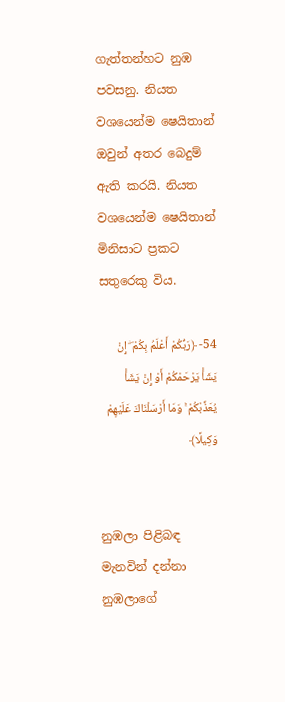ගැත්තන්හට නුඹ පවසනු. නියත වශයෙන්ම ෂෙයිතාන් ඔවුන් අතර බෙදුම් ඇති කරයි. නියත වශයෙන්ම ෂෙයිතාන් මිනිසාට ප්‍රකට සතුරෙකු විය.

54- ﴿رَبُّكُمْ أَعْلَمُ بِكُمْ ۖ إِنْ يَشَأْ يَرْحَمْكُمْ أَوْ إِنْ يَشَأْ يُعَذِّبْكُمْ ۚ وَمَا أَرْسَلْنَاكَ عَلَيْهِمْ وَكِيلًا﴾


නුඹලා පිළිබඳ මැනවින් දන්නා නුඹලාගේ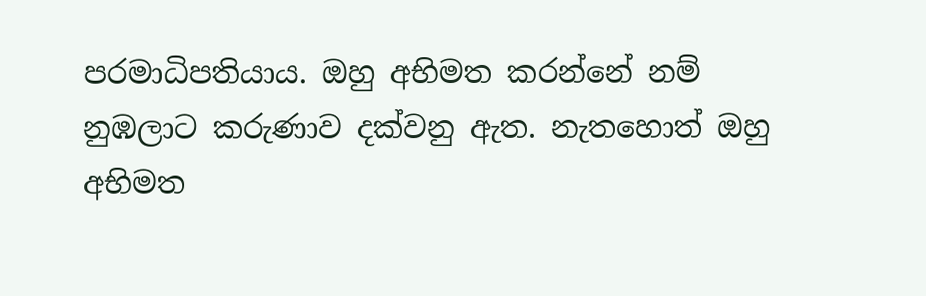පරමාධිපතියාය. ඔහු අභිමත කරන්නේ නම් නුඹලාට කරුණාව දක්වනු ඇත. නැතහොත් ඔහු අභිමත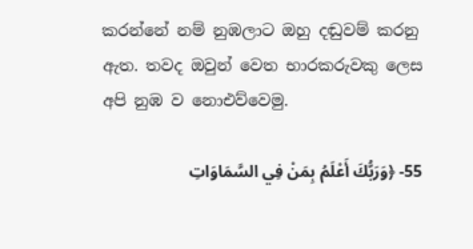කරන්නේ නම් නුඹලාට ඔහු දඬුවම් කරනු ඇත. තවද ඔවුන් වෙත භාරකරුවකු ලෙස අපි නුඹ ව නොඑව්වෙමු.

55- ﴿وَرَبُّكَ أَعْلَمُ بِمَنْ فِي السَّمَاوَاتِ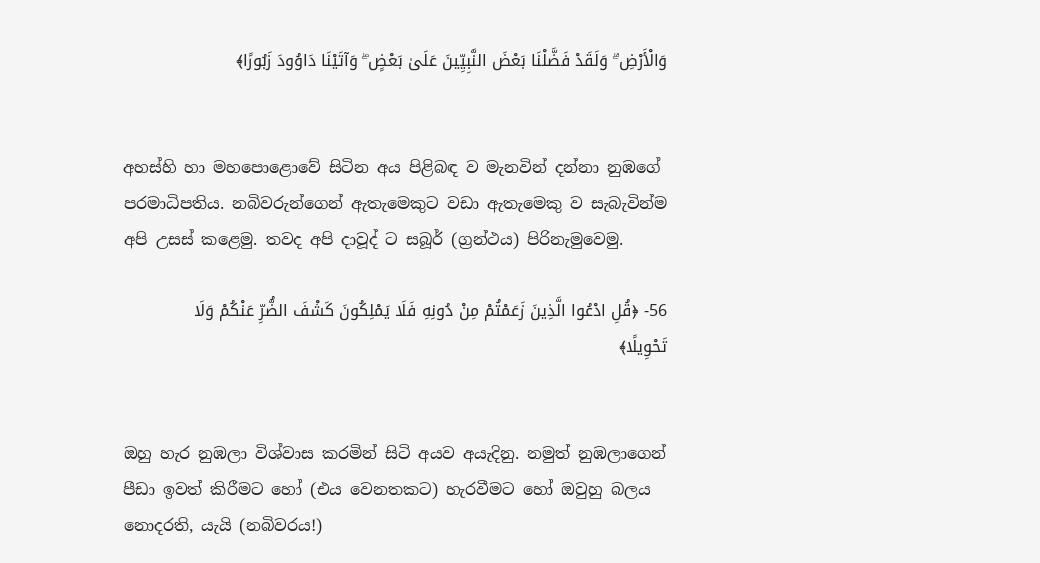وَالْأَرْضِ ۗ وَلَقَدْ فَضَّلْنَا بَعْضَ النَّبِيِّينَ عَلَىٰ بَعْضٍ ۖ وَآتَيْنَا دَاوُودَ زَبُورًا﴾


අහස්හි හා මහපොළොවේ සිටින අය පිළිබඳ ව මැනවින් දන්නා නුඹගේ පරමාධිපතිය. නබිවරුන්ගෙන් ඇතැමෙකුට වඩා ඇතැමෙකු ව සැබැවින්ම අපි උසස් කළෙමු. තවද අපි දාවූද් ට සබූර් (ග්‍රන්ථය) පිරිනැමුවෙමු.

56- ﴿قُلِ ادْعُوا الَّذِينَ زَعَمْتُمْ مِنْ دُونِهِ فَلَا يَمْلِكُونَ كَشْفَ الضُّرِّ عَنْكُمْ وَلَا تَحْوِيلًا﴾


ඔහු හැර නුඹලා විශ්වාස කරමින් සිටි අයව අයැදිනු. නමුත් නුඹලාගෙන් පීඩා ඉවත් කිරීමට හෝ (එය වෙනතකට) හැරවීමට හෝ ඔවුහු බලය නොදරති, යැයි (නබිවරය!)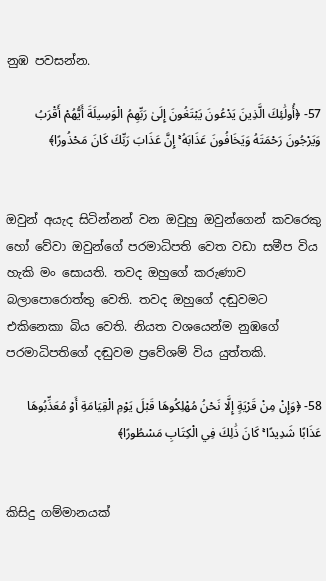නුඹ පවසන්න.

57- ﴿أُولَٰئِكَ الَّذِينَ يَدْعُونَ يَبْتَغُونَ إِلَىٰ رَبِّهِمُ الْوَسِيلَةَ أَيُّهُمْ أَقْرَبُ وَيَرْجُونَ رَحْمَتَهُ وَيَخَافُونَ عَذَابَهُ ۚ إِنَّ عَذَابَ رَبِّكَ كَانَ مَحْذُورًا﴾


ඔවුන් අයැද සිටින්නන් වන ඔවුහු ඔවුන්ගෙන් කවරෙකු හෝ වේවා ඔවුන්ගේ පරමාධිපති වෙත වඩා සමීප විය හැකි මං සොයති. තවද ඔහුගේ කරුණාව බලාපොරොත්තු වෙති. තවද ඔහුගේ දඬුවමට එකිනෙකා බිය වෙති. නියත වශයෙන්ම නුඹගේ පරමාධිපතිගේ දඬුවම ප්‍රවේශම් විය යුත්තකි.

58- ﴿وَإِنْ مِنْ قَرْيَةٍ إِلَّا نَحْنُ مُهْلِكُوهَا قَبْلَ يَوْمِ الْقِيَامَةِ أَوْ مُعَذِّبُوهَا عَذَابًا شَدِيدًا ۚ كَانَ ذَٰلِكَ فِي الْكِتَابِ مَسْطُورًا﴾


කිසිදු ගම්මානයක්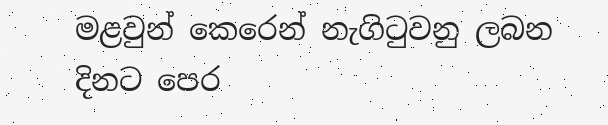මළවුන් කෙරෙන් නැගිටුවනු ලබන දිනට පෙර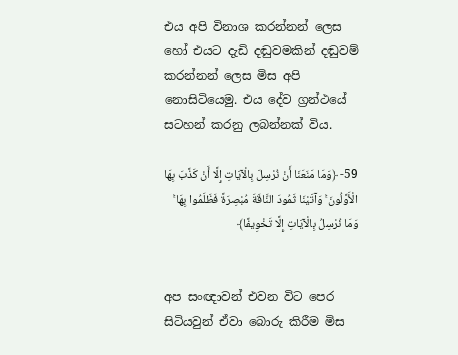එය අපි විනාශ කරන්නන් ලෙස හෝ එයට දැඩි දඬුවමකින් දඬුවම් කරන්නන් ලෙස මිස අපි නොසිටියෙමු. එය දේව ග්‍රන්ථයේ සටහන් කරනු ලබන්නක් විය.

59- ﴿وَمَا مَنَعَنَا أَنْ نُرْسِلَ بِالْآيَاتِ إِلَّا أَنْ كَذَّبَ بِهَا الْأَوَّلُونَ ۚ وَآتَيْنَا ثَمُودَ النَّاقَةَ مُبْصِرَةً فَظَلَمُوا بِهَا ۚ وَمَا نُرْسِلُ بِالْآيَاتِ إِلَّا تَخْوِيفًا﴾


අප සංඥාවන් එවන විට පෙර සිටියවුන් ඒවා බොරු කිරීම මිස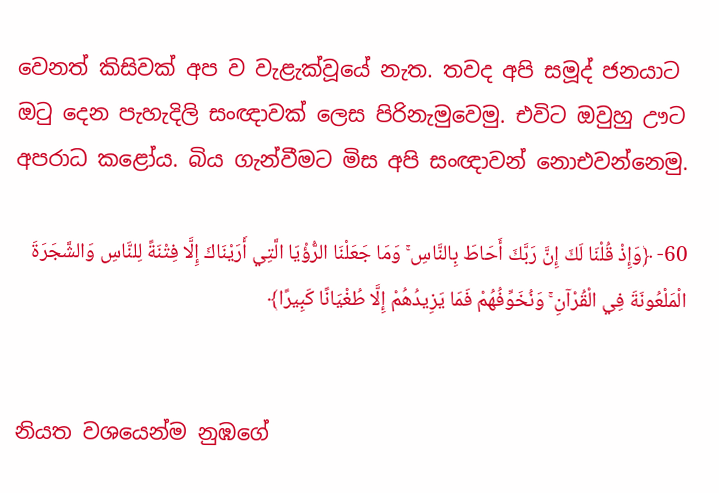වෙනත් කිසිවක් අප ව වැළැක්වූයේ නැත. තවද අපි සමූද් ජනයාට ඔටු දෙන පැහැදිලි සංඥාවක් ලෙස පිරිනැමුවෙමු. එවිට ඔවුහු ඌට අපරාධ කළෝය. බිය ගැන්වීමට මිස අපි සංඥාවන් නොඑවන්නෙමු.

60- ﴿وَإِذْ قُلْنَا لَكَ إِنَّ رَبَّكَ أَحَاطَ بِالنَّاسِ ۚ وَمَا جَعَلْنَا الرُّؤْيَا الَّتِي أَرَيْنَاكَ إِلَّا فِتْنَةً لِلنَّاسِ وَالشَّجَرَةَ الْمَلْعُونَةَ فِي الْقُرْآنِ ۚ وَنُخَوِّفُهُمْ فَمَا يَزِيدُهُمْ إِلَّا طُغْيَانًا كَبِيرًا﴾


නියත වශයෙන්ම නුඹගේ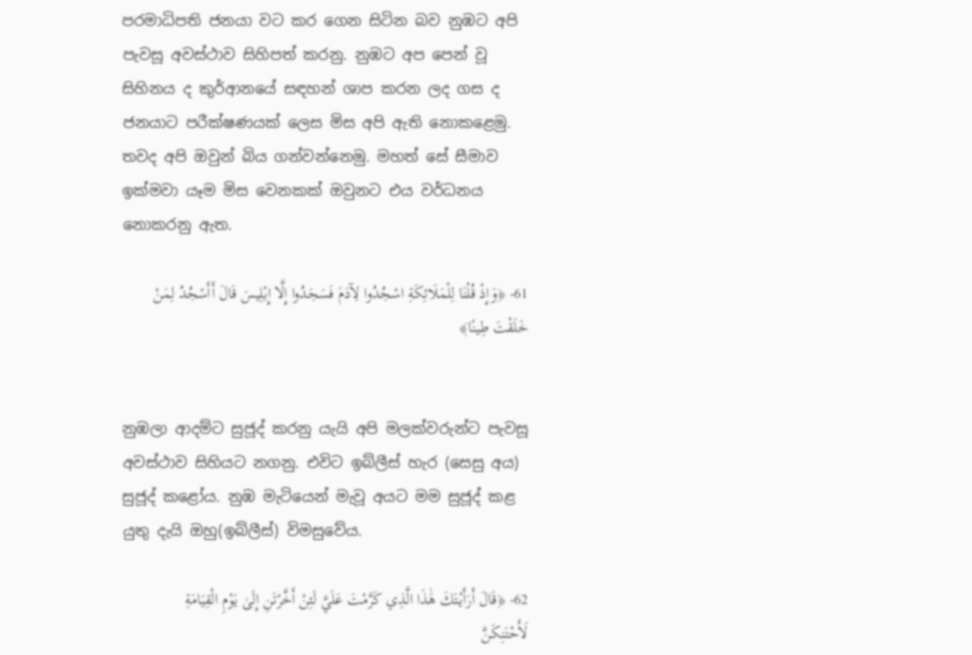පරමාධිපති ජනයා වට කර ගෙන සිටින බව නුඹට අපි පැවසූ අවස්ථාව සිහිපත් කරනු. නුඹට අප පෙන් වූ සිහිනය ද කුර්ආනයේ සඳහන් ශාප කරන ලද ගස ද ජනයාට පරීක්ෂණයක් ලෙස මිස අපි ඇති නොකළෙමු. තවද අපි ඔවුන් බිය ගන්වන්නෙමු. මහත් සේ සීමාව ඉක්මවා යෑම මිස වෙනකක් ඔවුනට එය වර්ධනය නොකරනු ඇත.

61- ﴿وَإِذْ قُلْنَا لِلْمَلَائِكَةِ اسْجُدُوا لِآدَمَ فَسَجَدُوا إِلَّا إِبْلِيسَ قَالَ أَأَسْجُدُ لِمَنْ خَلَقْتَ طِينًا﴾


නුඹලා ආදම්ට සුජූද් කරනු යැයි අපි මලක්වරුන්ට පැවසූ අවස්ථාව සිහියට නගනු. එවිට ඉබ්ලීස් හැර (සෙසු අය) සුජූද් කළෝය. නුඹ මැටියෙන් මැවූ අයට මම සුජූද් කළ යුතු දැයි ඔහු(ඉබ්ලීස්) විමසුවේය.

62- ﴿قَالَ أَرَأَيْتَكَ هَٰذَا الَّذِي كَرَّمْتَ عَلَيَّ لَئِنْ أَخَّرْتَنِ إِلَىٰ يَوْمِ الْقِيَامَةِ لَأَحْتَنِكَنَّ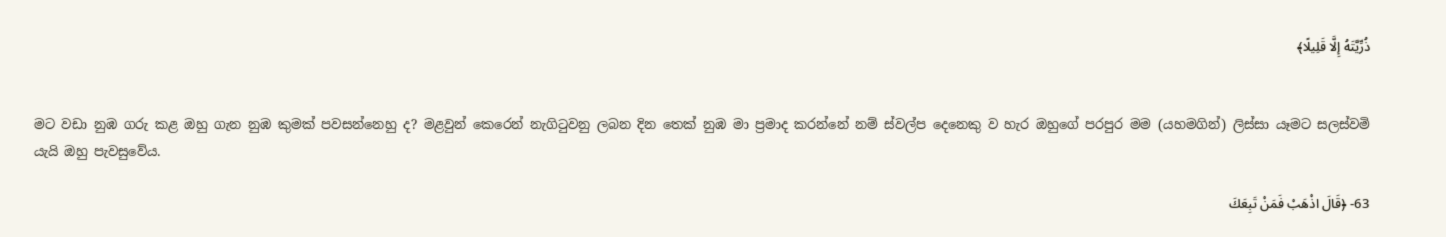ذُرِّيَّتَهُ إِلَّا قَلِيلًا﴾


මට වඩා නුඹ ගරු කළ ඔහු ගැන නුඹ කුමක් පවසන්නෙහු ද? මළවුන් කෙරෙන් නැගිටුවනු ලබන දින තෙක් නුඹ මා ප්‍රමාද කරන්නේ නම් ස්වල්ප දෙනෙකු ව හැර ඔහුගේ පරපුර මම (යහමගින්) ලිස්සා යෑමට සලස්වමි යැයි ඔහු පැවසුවේය.

63- ﴿قَالَ اذْهَبْ فَمَنْ تَبِعَكَ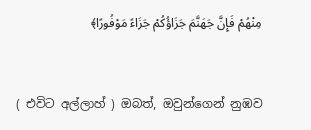مِنْهُمْ فَإِنَّ جَهَنَّمَ جَزَاؤُكُمْ جَزَاءً مَوْفُورًا﴾


( එවිට අල්ලාහ් ) ඔබත්, ඔවුන්ගෙන් නුඹව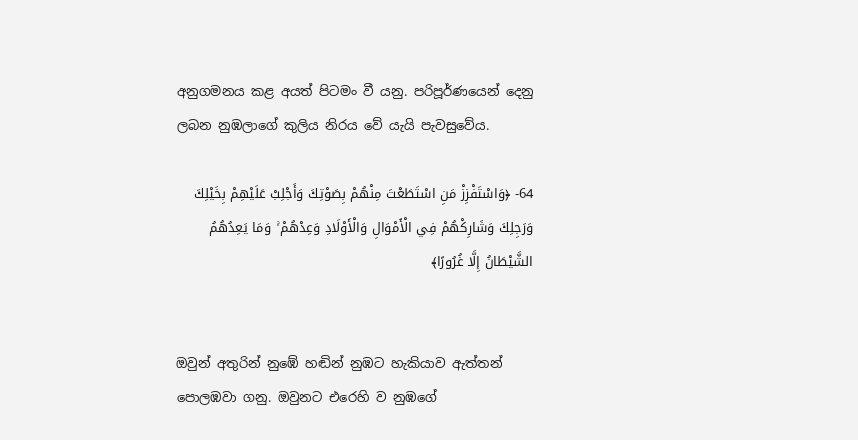අනුගමනය කළ අයත් පිටමං වී යනු. පරිපූර්ණයෙන් දෙනු ලබන නුඹලාගේ කුලිය නිරය වේ යැයි පැවසුවේය.

64- ﴿وَاسْتَفْزِزْ مَنِ اسْتَطَعْتَ مِنْهُمْ بِصَوْتِكَ وَأَجْلِبْ عَلَيْهِمْ بِخَيْلِكَ وَرَجِلِكَ وَشَارِكْهُمْ فِي الْأَمْوَالِ وَالْأَوْلَادِ وَعِدْهُمْ ۚ وَمَا يَعِدُهُمُ الشَّيْطَانُ إِلَّا غُرُورًا﴾


ඔවුන් අතුරින් නුඹේ හඬින් නුඹට හැකියාව ඇත්තන් පොලඹවා ගනු. ඔවුනට එරෙහි ව නුඹගේ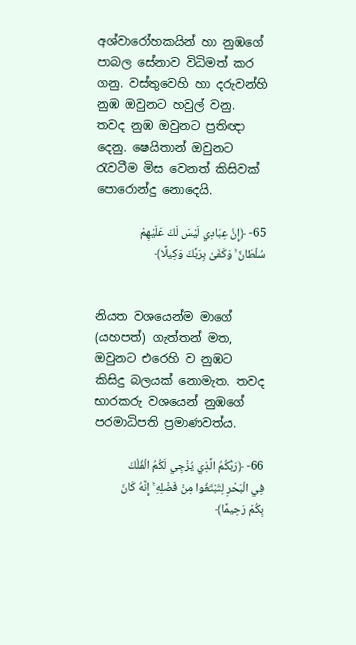අශ්වාරෝහකයින් හා නුඹගේ පාබල සේනාව විධිමත් කර ගනු. වස්තුවෙහි හා දරුවන්හි නුඹ ඔවුනට හවුල් වනු. තවද නුඹ ඔවුනට ප්‍රතිඥා දෙනු. ෂෙයිතාන් ඔවුනට රැවටීම මිස වෙනත් කිසිවක් පොරොන්දු නොදෙයි.

65- ﴿إِنَّ عِبَادِي لَيْسَ لَكَ عَلَيْهِمْ سُلْطَانٌ ۚ وَكَفَىٰ بِرَبِّكَ وَكِيلًا﴾


නියත වශයෙන්ම මාගේ (යහපත්) ගැත්තන් මත, ඔවුනට එරෙහි ව නුඹට කිසිදු බලයක් නොමැත. තවද භාරකරු වශයෙන් නුඹගේ පරමාධිපති ප්‍රමාණවත්ය.

66- ﴿رَبُّكُمُ الَّذِي يُزْجِي لَكُمُ الْفُلْكَ فِي الْبَحْرِ لِتَبْتَغُوا مِنْ فَضْلِهِ ۚ إِنَّهُ كَانَ بِكُمْ رَحِيمًا﴾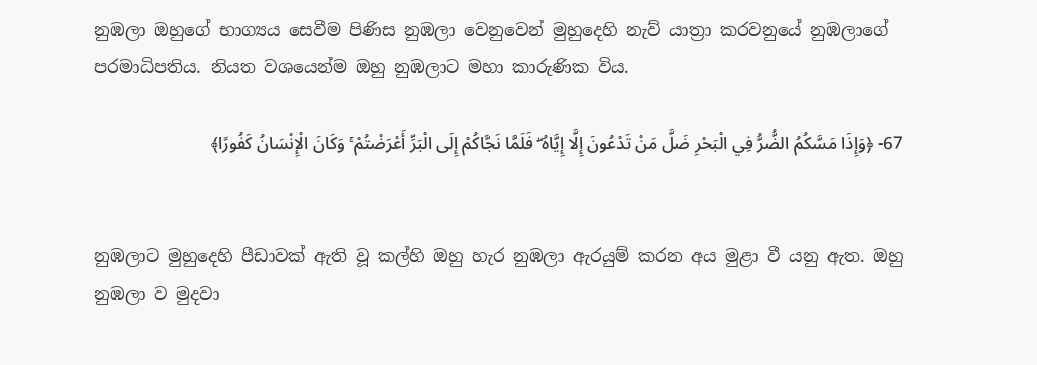නුඹලා ඔහුගේ භාග්‍යය සෙවීම පිණිස නුඹලා වෙනුවෙන් මුහුදෙහි නැව් යාත්‍රා කරවනුයේ නුඹලාගේ පරමාධිපතිය. නියත වශයෙන්ම ඔහු නුඹලාට මහා කාරුණික විය.

67- ﴿وَإِذَا مَسَّكُمُ الضُّرُّ فِي الْبَحْرِ ضَلَّ مَنْ تَدْعُونَ إِلَّا إِيَّاهُ ۖ فَلَمَّا نَجَّاكُمْ إِلَى الْبَرِّ أَعْرَضْتُمْ ۚ وَكَانَ الْإِنْسَانُ كَفُورًا﴾


නුඹලාට මුහුදෙහි පීඩාවක් ඇති වූ කල්හි ඔහු හැර නුඹලා ඇරයුම් කරන අය මුළා වී යනු ඇත. ඔහු නුඹලා ව මුදවා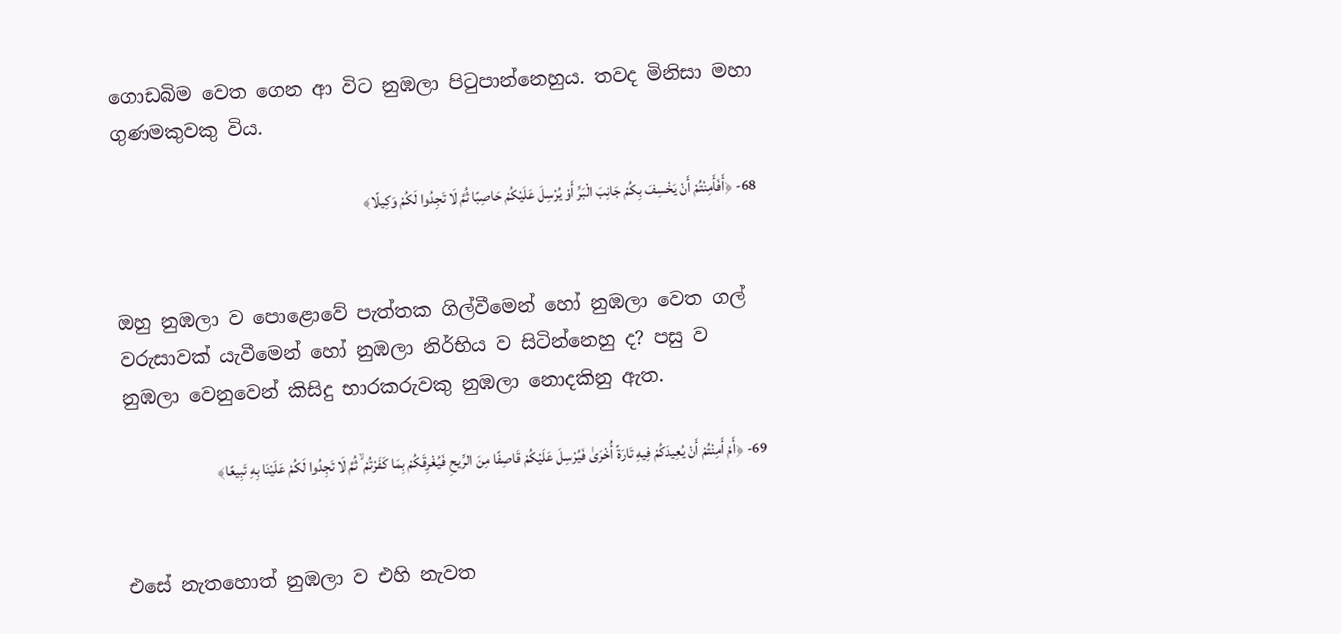ගොඩබිම වෙත ගෙන ආ විට නුඹලා පිටුපාන්නෙහුය. තවද මිනිසා මහා ගුණමකුවකු විය.

68- ﴿أَفَأَمِنْتُمْ أَنْ يَخْسِفَ بِكُمْ جَانِبَ الْبَرِّ أَوْ يُرْسِلَ عَلَيْكُمْ حَاصِبًا ثُمَّ لَا تَجِدُوا لَكُمْ وَكِيلًا﴾


ඔහු නුඹලා ව පොළොවේ පැත්තක ගිල්වීමෙන් හෝ නුඹලා වෙත ගල් වරුසාවක් යැවීමෙන් හෝ නුඹලා නිර්භිය ව සිටින්නෙහු ද? පසු ව නුඹලා වෙනුවෙන් කිසිදු භාරකරුවකු නුඹලා නොදකිනු ඇත.

69- ﴿أَمْ أَمِنْتُمْ أَنْ يُعِيدَكُمْ فِيهِ تَارَةً أُخْرَىٰ فَيُرْسِلَ عَلَيْكُمْ قَاصِفًا مِنَ الرِّيحِ فَيُغْرِقَكُمْ بِمَا كَفَرْتُمْ ۙ ثُمَّ لَا تَجِدُوا لَكُمْ عَلَيْنَا بِهِ تَبِيعًا﴾


එසේ නැතහොත් නුඹලා ව එහි නැවත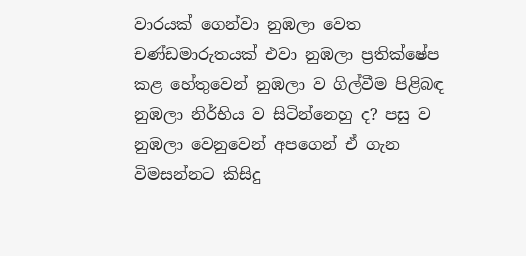වාරයක් ගෙන්වා නුඹලා වෙත චණ්ඩමාරුතයක් එවා නුඹලා ප්‍රතික්ෂේප කළ හේතුවෙන් නුඹලා ව ගිල්වීම පිළිබඳ නුඹලා නිර්භිය ව සිටින්නෙහු ද? පසු ව නුඹලා වෙනුවෙන් අපගෙන් ඒ ගැන විමසන්නට කිසිදු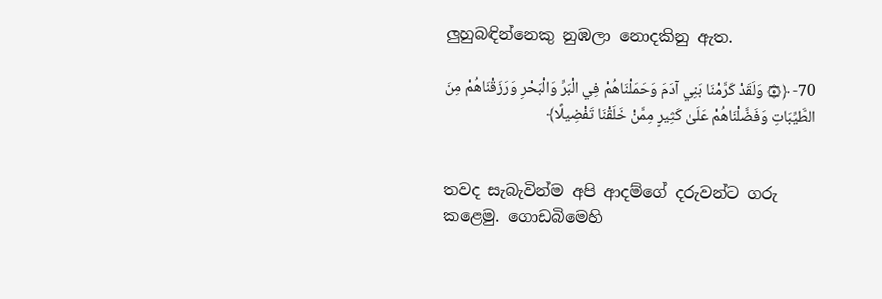ලුහුබඳින්නෙකු නුඹලා නොදකිනු ඇත.

70- ﴿۞ وَلَقَدْ كَرَّمْنَا بَنِي آدَمَ وَحَمَلْنَاهُمْ فِي الْبَرِّ وَالْبَحْرِ وَرَزَقْنَاهُمْ مِنَ الطَّيِّبَاتِ وَفَضَّلْنَاهُمْ عَلَىٰ كَثِيرٍ مِمَّنْ خَلَقْنَا تَفْضِيلًا﴾


තවද සැබැවින්ම අපි ආදම්ගේ දරුවන්ට ගරු කළෙමු. ගොඩබිමෙහි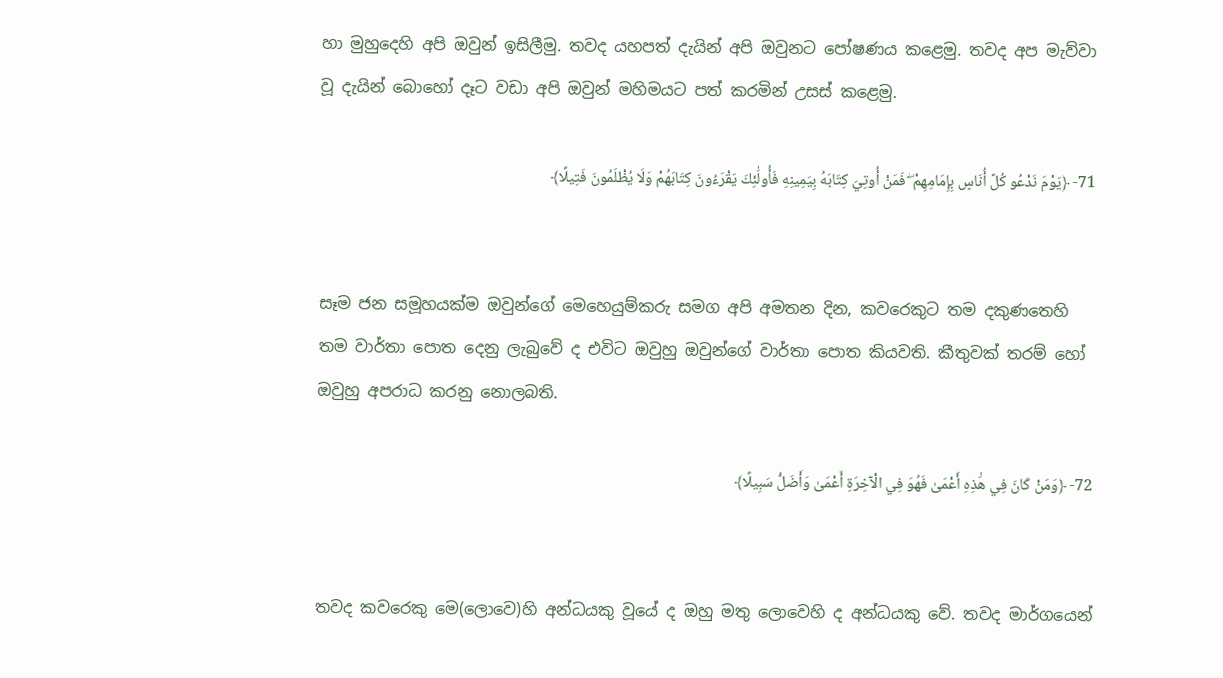හා මුහුදෙහි අපි ඔවුන් ඉසිලීමු. තවද යහපත් දැයින් අපි ඔවුනට පෝෂණය කළෙමු. තවද අප මැව්වා වූ දැයින් බොහෝ දෑට වඩා අපි ඔවුන් මහිමයට පත් කරමින් උසස් කළෙමු.

71- ﴿يَوْمَ نَدْعُو كُلَّ أُنَاسٍ بِإِمَامِهِمْ ۖ فَمَنْ أُوتِيَ كِتَابَهُ بِيَمِينِهِ فَأُولَٰئِكَ يَقْرَءُونَ كِتَابَهُمْ وَلَا يُظْلَمُونَ فَتِيلًا﴾


සෑම ජන සමූහයක්ම ඔවුන්ගේ මෙහෙයුම්කරු සමග අපි අමතන දින, කවරෙකුට තම දකුණතෙහි තම වාර්තා පොත දෙනු ලැබුවේ ද එවිට ඔවුහු ඔවුන්ගේ වාර්තා පොත කියවති. කීතුවක් තරම් හෝ ඔවුහු අපරාධ කරනු නොලබති.

72- ﴿وَمَنْ كَانَ فِي هَٰذِهِ أَعْمَىٰ فَهُوَ فِي الْآخِرَةِ أَعْمَىٰ وَأَضَلُّ سَبِيلًا﴾


තවද කවරෙකු මෙ(ලොවෙ)හි අන්ධයකු වූයේ ද ඔහු මතු ලොවෙහි ද අන්ධයකු වේ. තවද මාර්ගයෙන්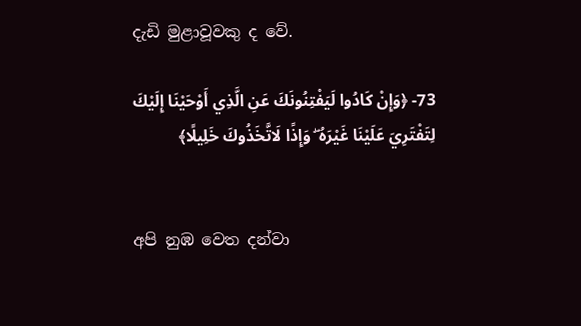දැඩි මුළාවූවකු ද වේ.

73- ﴿وَإِنْ كَادُوا لَيَفْتِنُونَكَ عَنِ الَّذِي أَوْحَيْنَا إِلَيْكَ لِتَفْتَرِيَ عَلَيْنَا غَيْرَهُ ۖ وَإِذًا لَاتَّخَذُوكَ خَلِيلًا﴾


අපි නුඹ වෙත දන්වා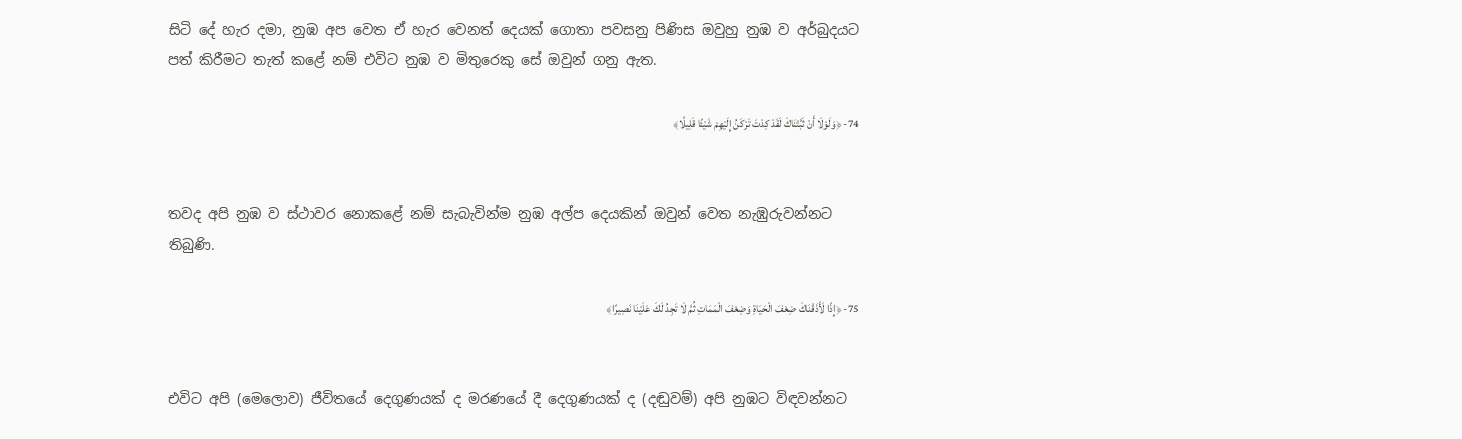සිටි දේ හැර දමා, නුඹ අප වෙත ඒ හැර වෙනත් දෙයක් ගොතා පවසනු පිණිස ඔවුහු නුඹ ව අර්බුදයට පත් කිරීමට තැත් කළේ නම් එවිට නුඹ ව මිතුරෙකු සේ ඔවුන් ගනු ඇත.

74- ﴿وَلَوْلَا أَنْ ثَبَّتْنَاكَ لَقَدْ كِدْتَ تَرْكَنُ إِلَيْهِمْ شَيْئًا قَلِيلًا﴾


තවද අපි නුඹ ව ස්ථාවර නොකළේ නම් සැබැවින්ම නුඹ අල්ප දෙයකින් ඔවුන් වෙත නැඹුරුවන්නට තිබුණි.

75- ﴿إِذًا لَأَذَقْنَاكَ ضِعْفَ الْحَيَاةِ وَضِعْفَ الْمَمَاتِ ثُمَّ لَا تَجِدُ لَكَ عَلَيْنَا نَصِيرًا﴾


එවිට අපි (මෙලොව) ජීවිතයේ දෙගුණයක් ද මරණයේ දී දෙගුණයක් ද (දඬුවම්) අපි නුඹට විඳවන්නට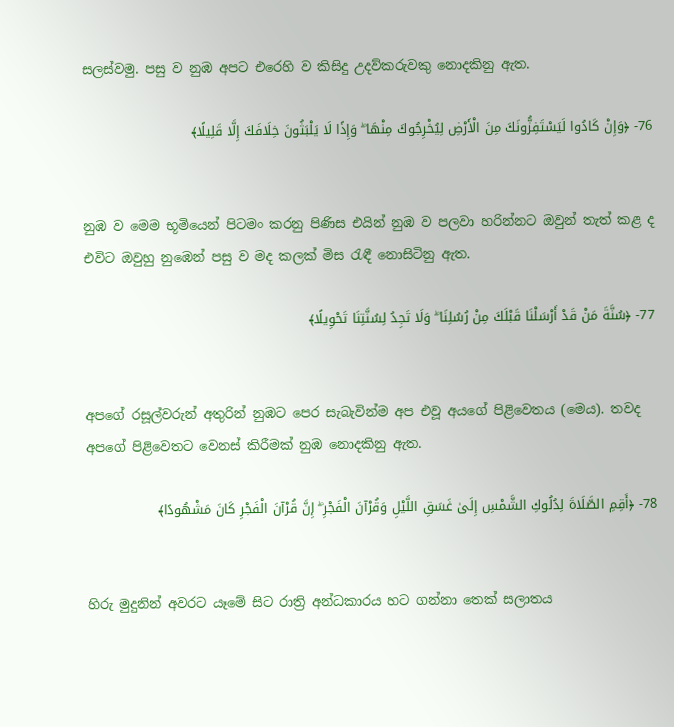සලස්වමු. පසු ව නුඹ අපට එරෙහි ව කිසිදු උදව්කරුවකු නොදකිනු ඇත.

76- ﴿وَإِنْ كَادُوا لَيَسْتَفِزُّونَكَ مِنَ الْأَرْضِ لِيُخْرِجُوكَ مِنْهَا ۖ وَإِذًا لَا يَلْبَثُونَ خِلَافَكَ إِلَّا قَلِيلًا﴾


නුඹ ව මෙම භූමියෙන් පිටමං කරනු පිණිස එයින් නුඹ ව පලවා හරින්නට ඔවුන් තැත් කළ ද එවිට ඔවුහු නුඹෙන් පසු ව මද කලක් මිස රැඳී නොසිටිනු ඇත.

77- ﴿سُنَّةَ مَنْ قَدْ أَرْسَلْنَا قَبْلَكَ مِنْ رُسُلِنَا ۖ وَلَا تَجِدُ لِسُنَّتِنَا تَحْوِيلًا﴾


අපගේ රසූල්වරුන් අතුරින් නුඹට පෙර සැබැවින්ම අප එවූ අයගේ පිළිවෙතය (මෙය). තවද අපගේ පිළිවෙතට වෙනස් කිරීමක් නුඹ නොදකිනු ඇත.

78- ﴿أَقِمِ الصَّلَاةَ لِدُلُوكِ الشَّمْسِ إِلَىٰ غَسَقِ اللَّيْلِ وَقُرْآنَ الْفَجْرِ ۖ إِنَّ قُرْآنَ الْفَجْرِ كَانَ مَشْهُودًا﴾


හිරු මුදුනින් අවරට යෑමේ සිට රාත්‍රි අන්ධකාරය හට ගන්නා තෙක් සලාතය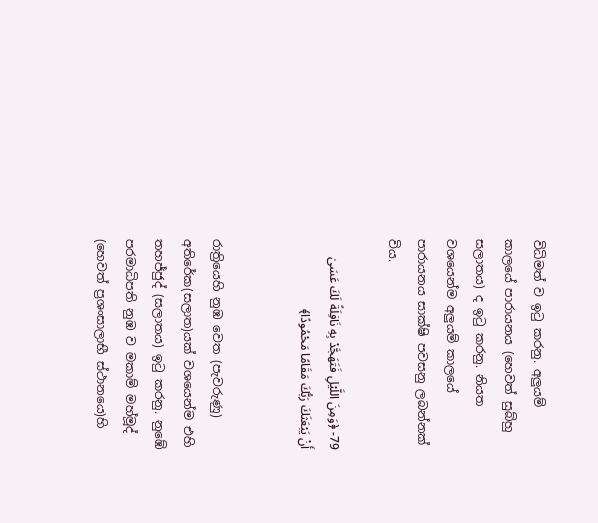විධිමත් ව ඉටු කරනු. අලුයම් කාලයේ පාරායනය (හෙවත් සුබ්හු සලාතය) ද ඉටු කරනු. නියත වශයෙන්ම අලුයම් කාලයේ පාරායනය සාක්ෂි පවසනු ලබන්නක් විය.

79- ﴿وَمِنَ اللَّيْلِ فَتَهَجَّدْ بِهِ نَافِلَةً لَكَ عَسَىٰ أَنْ يَبْعَثَكَ رَبُّكَ مَقَامًا مَحْمُودًا﴾


රාත්‍රියෙහි නුඹ වෙත (පැවරුණු) අතිරේක(සලාත)යක් වශයෙන්ම එහි තහජ්ජුද් (සලාතය) ඉටු කරනු. නුඹේ පරමාධිපති නුඹ ව මකාම් මහ්මූද් (හෙවත් ප්‍රශංසාලාභී ස්ථානයෙ)හි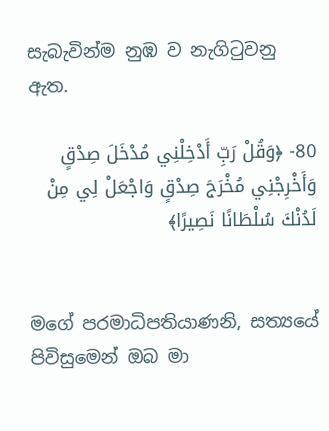සැබැවින්ම නුඹ ව නැගිටුවනු ඇත.

80- ﴿وَقُلْ رَبِّ أَدْخِلْنِي مُدْخَلَ صِدْقٍ وَأَخْرِجْنِي مُخْرَجَ صِدْقٍ وَاجْعَلْ لِي مِنْ لَدُنْكَ سُلْطَانًا نَصِيرًا﴾


මගේ පරමාධිපතියාණනි, සත්‍යයේ පිවිසුමෙන් ඔබ මා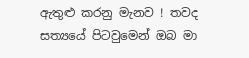ඇතුළු කරනු මැනව ! තවද සත්‍යයේ පිටවුමෙන් ඔබ මා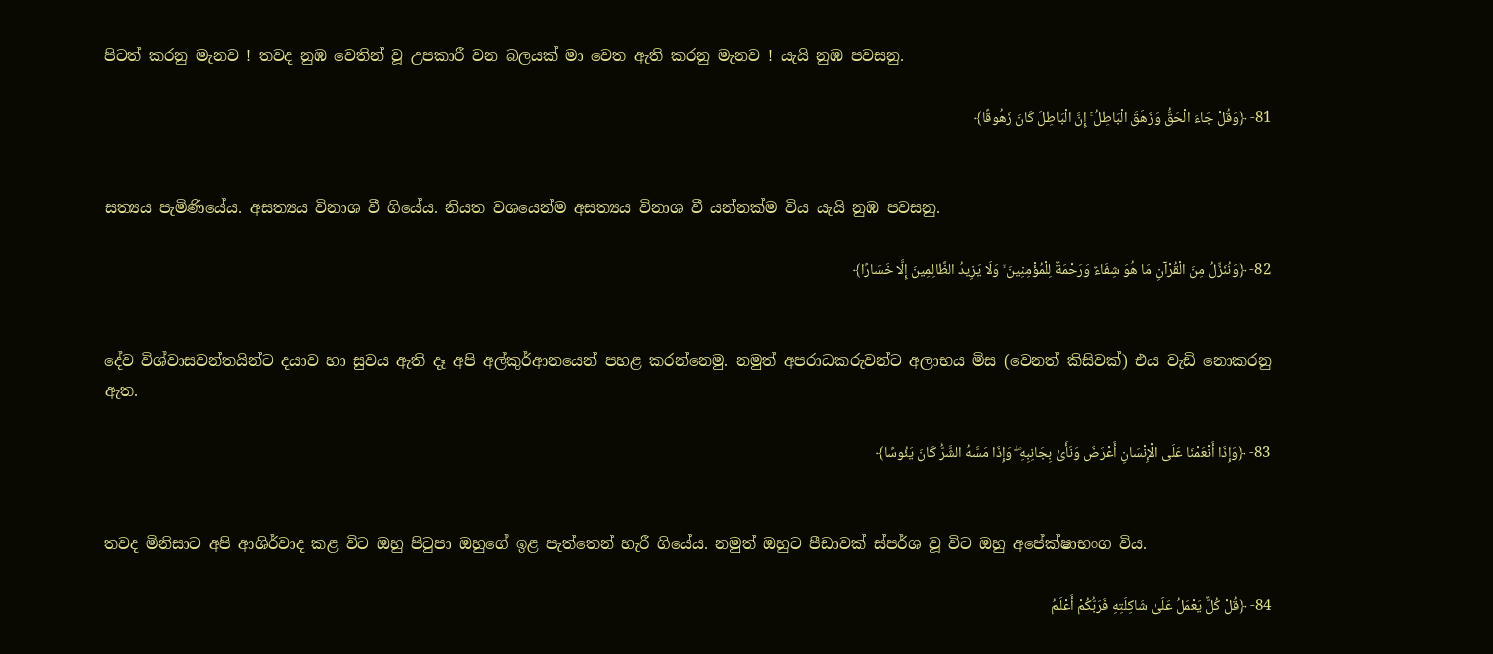පිටත් කරනු මැනව ! තවද නුඹ වෙතින් වූ උපකාරී වන බලයක් මා වෙත ඇති කරනු මැනව ! යැයි නුඹ පවසනු.

81- ﴿وَقُلْ جَاءَ الْحَقُّ وَزَهَقَ الْبَاطِلُ ۚ إِنَّ الْبَاطِلَ كَانَ زَهُوقًا﴾


සත්‍යය පැමිණියේය. අසත්‍යය විනාශ වී ගියේය. නියත වශයෙන්ම අසත්‍යය විනාශ වී යන්නක්ම විය යැයි නුඹ පවසනු.

82- ﴿وَنُنَزِّلُ مِنَ الْقُرْآنِ مَا هُوَ شِفَاءٌ وَرَحْمَةٌ لِلْمُؤْمِنِينَ ۙ وَلَا يَزِيدُ الظَّالِمِينَ إِلَّا خَسَارًا﴾


දේව විශ්වාසවන්තයින්ට දයාව හා සුවය ඇති දෑ අපි අල්කුර්ආනයෙන් පහළ කරන්නෙමු. නමුත් අපරාධකරුවන්ට අලාභය මිස (වෙනත් කිසිවක්) එය වැඩි නොකරනු ඇත.

83- ﴿وَإِذَا أَنْعَمْنَا عَلَى الْإِنْسَانِ أَعْرَضَ وَنَأَىٰ بِجَانِبِهِ ۖ وَإِذَا مَسَّهُ الشَّرُّ كَانَ يَئُوسًا﴾


තවද මිනිසාට අපි ආශිර්වාද කළ විට ඔහු පිටුපා ඔහුගේ ඉළ පැත්තෙන් හැරී ගියේය. නමුත් ඔහුට පීඩාවක් ස්පර්ශ වූ විට ඔහු අපේක්ෂාභංග විය.

84- ﴿قُلْ كُلٌّ يَعْمَلُ عَلَىٰ شَاكِلَتِهِ فَرَبُّكُمْ أَعْلَمُ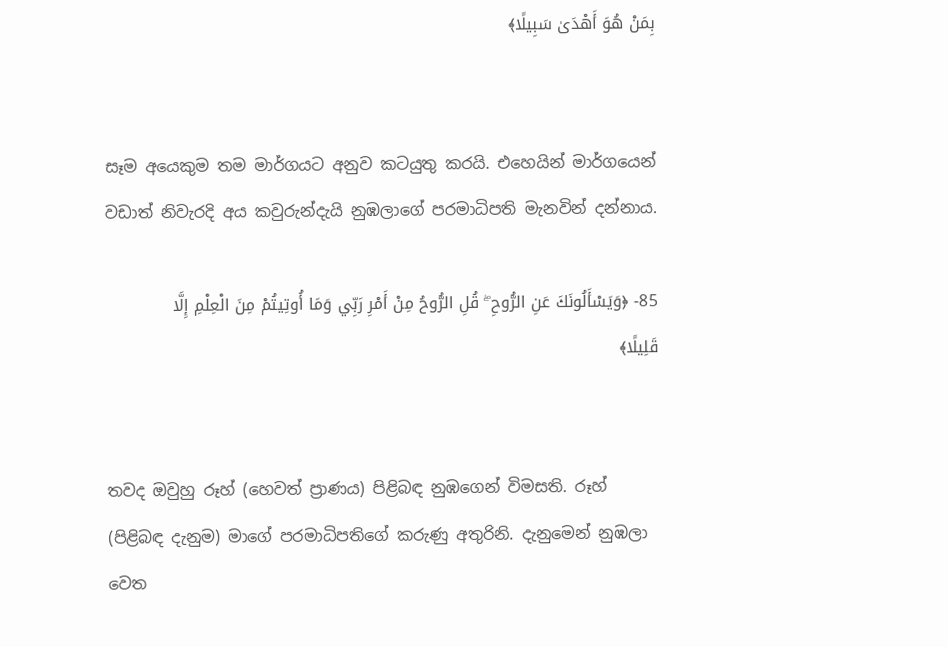بِمَنْ هُوَ أَهْدَىٰ سَبِيلًا﴾


සෑම අයෙකුම තම මාර්ගයට අනුව කටයුතු කරයි. එහෙයින් මාර්ගයෙන් වඩාත් නිවැරදි අය කවුරුන්දැයි නුඹලාගේ පරමාධිපති මැනවින් දන්නාය.

85- ﴿وَيَسْأَلُونَكَ عَنِ الرُّوحِ ۖ قُلِ الرُّوحُ مِنْ أَمْرِ رَبِّي وَمَا أُوتِيتُمْ مِنَ الْعِلْمِ إِلَّا قَلِيلًا﴾


තවද ඔවුහු රූහ් (හෙවත් ප්‍රාණය) පිළිබඳ නුඹගෙන් විමසති. රූහ් (පිළිබඳ දැනුම) මාගේ පරමාධිපතිගේ කරුණු අතුරිනි. දැනුමෙන් නුඹලා වෙත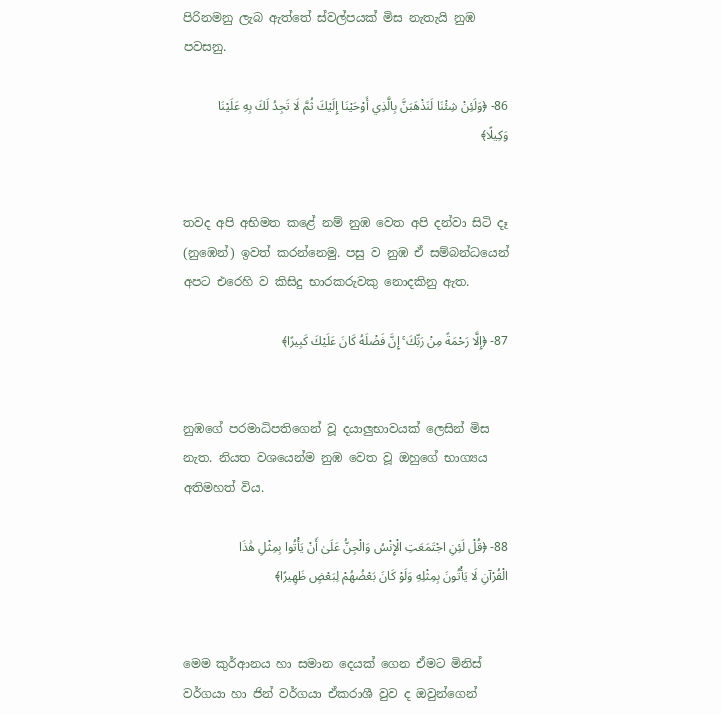පිරිනමනු ලැබ ඇත්තේ ස්වල්පයක් මිස නැතැයි නුඹ පවසනු.

86- ﴿وَلَئِنْ شِئْنَا لَنَذْهَبَنَّ بِالَّذِي أَوْحَيْنَا إِلَيْكَ ثُمَّ لَا تَجِدُ لَكَ بِهِ عَلَيْنَا وَكِيلًا﴾


තවද අපි අභිමත කළේ නම් නුඹ වෙත අපි දන්වා සිටි දෑ (නුඹෙන්) ඉවත් කරන්නෙමු. පසු ව නුඹ ඒ සම්බන්ධයෙන් අපට එරෙහි ව කිසිදු භාරකරුවකු නොදකිනු ඇත.

87- ﴿إِلَّا رَحْمَةً مِنْ رَبِّكَ ۚ إِنَّ فَضْلَهُ كَانَ عَلَيْكَ كَبِيرًا﴾


නුඹගේ පරමාධිපතිගෙන් වූ දයාලුභාවයක් ලෙසින් මිස නැත. නියත වශයෙන්ම නුඹ වෙත වූ ඔහුගේ භාග්‍යය අතිමහත් විය.

88- ﴿قُلْ لَئِنِ اجْتَمَعَتِ الْإِنْسُ وَالْجِنُّ عَلَىٰ أَنْ يَأْتُوا بِمِثْلِ هَٰذَا الْقُرْآنِ لَا يَأْتُونَ بِمِثْلِهِ وَلَوْ كَانَ بَعْضُهُمْ لِبَعْضٍ ظَهِيرًا﴾


මෙම කුර්ආනය හා සමාන දෙයක් ගෙන ඒමට මිනිස් වර්ගයා හා ජින් වර්ගයා ඒකරාශී වුව ද ඔවුන්ගෙන්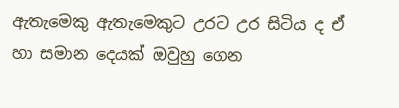ඇතැමෙකු ඇතැමෙකුට උරට උර සිටිය ද ඒ හා සමාන දෙයක් ඔවුහු ගෙන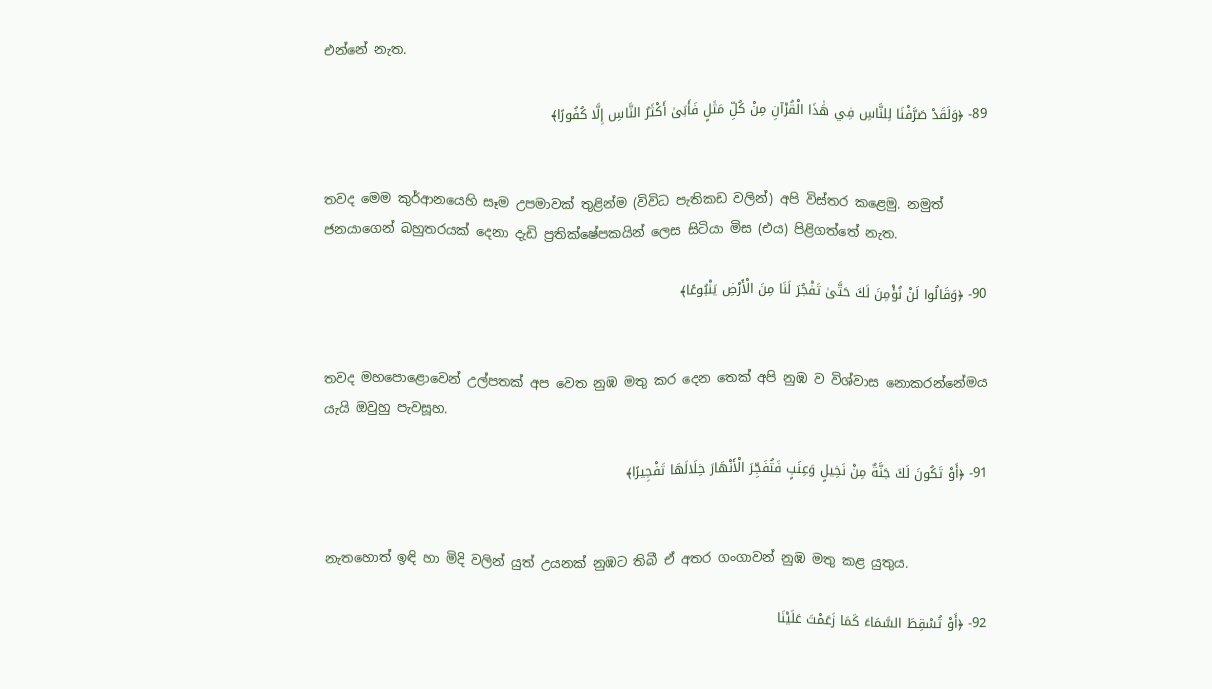එන්නේ නැත.

89- ﴿وَلَقَدْ صَرَّفْنَا لِلنَّاسِ فِي هَٰذَا الْقُرْآنِ مِنْ كُلِّ مَثَلٍ فَأَبَىٰ أَكْثَرُ النَّاسِ إِلَّا كُفُورًا﴾


තවද මෙම කුර්ආනයෙහි සෑම උපමාවක් තුළින්ම (විවිධ පැතිකඩ වලින්) අපි විස්තර කළෙමු. නමුත් ජනයාගෙන් බහුතරයක් දෙනා දැඩි ප්‍රතික්ෂේපකයින් ලෙස සිටියා මිස (එය) පිළිගත්තේ නැත.

90- ﴿وَقَالُوا لَنْ نُؤْمِنَ لَكَ حَتَّىٰ تَفْجُرَ لَنَا مِنَ الْأَرْضِ يَنْبُوعًا﴾


තවද මහපොළොවෙන් උල්පතක් අප වෙත නුඹ මතු කර දෙන තෙක් අපි නුඹ ව විශ්වාස නොකරන්නේමය යැයි ඔවුහු පැවසූහ.

91- ﴿أَوْ تَكُونَ لَكَ جَنَّةٌ مِنْ نَخِيلٍ وَعِنَبٍ فَتُفَجِّرَ الْأَنْهَارَ خِلَالَهَا تَفْجِيرًا﴾


නැතහොත් ඉඳි හා මිදි වලින් යුත් උයනක් නුඹට තිබී ඒ අතර ගංගාවන් නුඹ මතු කළ යුතුය.

92- ﴿أَوْ تُسْقِطَ السَّمَاءَ كَمَا زَعَمْتَ عَلَيْنَا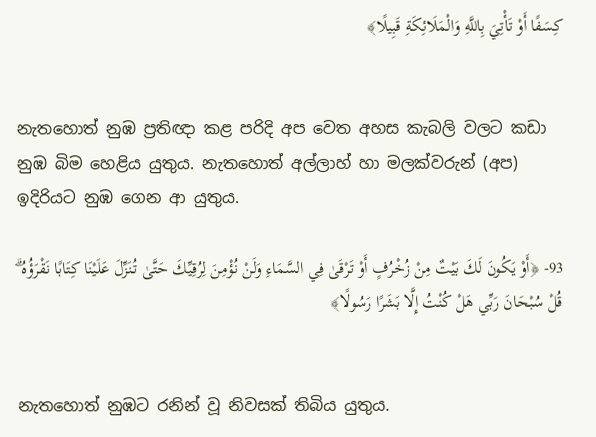كِسَفًا أَوْ تَأْتِيَ بِاللَّهِ وَالْمَلَائِكَةِ قَبِيلًا﴾


නැතහොත් නුඹ ප්‍රතිඥා කළ පරිදි අප වෙත අහස කැබලි වලට කඩා නුඹ බිම හෙළිය යුතුය. නැතහොත් අල්ලාහ් හා මලක්වරුන් (අප) ඉදිරියට නුඹ ගෙන ආ යුතුය.

93- ﴿أَوْ يَكُونَ لَكَ بَيْتٌ مِنْ زُخْرُفٍ أَوْ تَرْقَىٰ فِي السَّمَاءِ وَلَنْ نُؤْمِنَ لِرُقِيِّكَ حَتَّىٰ تُنَزِّلَ عَلَيْنَا كِتَابًا نَقْرَؤُهُ ۗ قُلْ سُبْحَانَ رَبِّي هَلْ كُنْتُ إِلَّا بَشَرًا رَسُولًا﴾


නැතහොත් නුඹට රනින් වූ නිවසක් තිබිය යුතුය.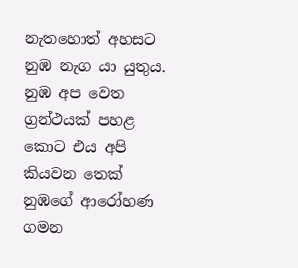නැතහොත් අහසට නුඹ නැග යා යුතුය. නුඹ අප වෙත ග්‍රන්ථයක් පහළ කොට එය අපි කියවන තෙක් නුඹගේ ආරෝහණ ගමන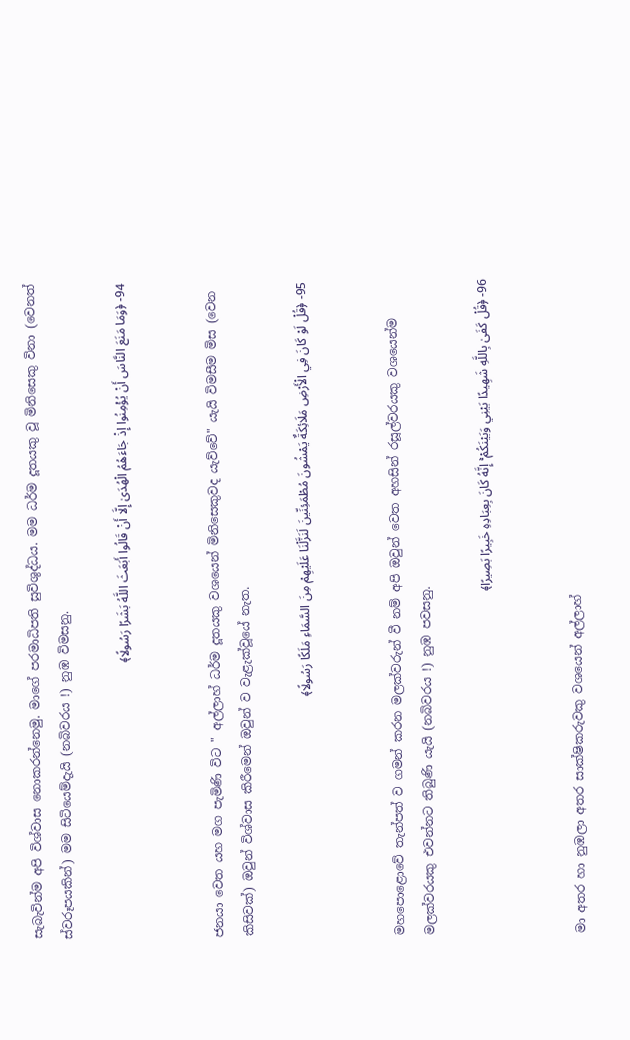සැබැවින්ම අපි විශ්වාස නොකරන්නෙමු. මාගේ පරමාධිපති සුවිශුද්ධය. මම ධර්ම දූතයකු වූ මිනිසෙකු විනා (වෙනත් ස්වරූපයකින්) මම සිටියෙම්දැයි (නබිවරය !) නුඹ විමසනු.

94- ﴿وَمَا مَنَعَ النَّاسَ أَنْ يُؤْمِنُوا إِذْ جَاءَهُمُ الْهُدَىٰ إِلَّا أَنْ قَالُوا أَبَعَثَ اللَّهُ بَشَرًا رَسُولًا﴾


ජනයා වෙත යහ මග පැමිණි විට " අල්ලාහ් ධර්ම දූතයකු වශයෙන් මිනිසෙකුවද යැව්වේ" යැයි විමසීම මිස (වෙන කිසිවක්) ඔවුන් විශ්වාස කිරීමෙන් ඔවුන් ව වැළැක්වූයේ නැත.

95- ﴿قُلْ لَوْ كَانَ فِي الْأَرْضِ مَلَائِكَةٌ يَمْشُونَ مُطْمَئِنِّينَ لَنَزَّلْنَا عَلَيْهِمْ مِنَ السَّمَاءِ مَلَكًا رَسُولًا﴾


මහපොළොවේ තැන්පත් ව ගමන් කරන මලක්වරුන් වී නම් අපි ඔවුන් වෙත අහසින් රසූල්වරයකු වශයෙන්ම මලක්වරයකු එවන්නට තිබුණි යැයි (නබිවරය !) නුඹ පවසනු.

96- ﴿قُلْ كَفَىٰ بِاللَّهِ شَهِيدًا بَيْنِي وَبَيْنَكُمْ ۚ إِنَّهُ كَانَ بِعِبَادِهِ خَبِيرًا بَصِيرًا﴾


මා අතර හා නුඹලා අතර සාක්ෂිකරුවකු වශයෙන් අල්ලාහ්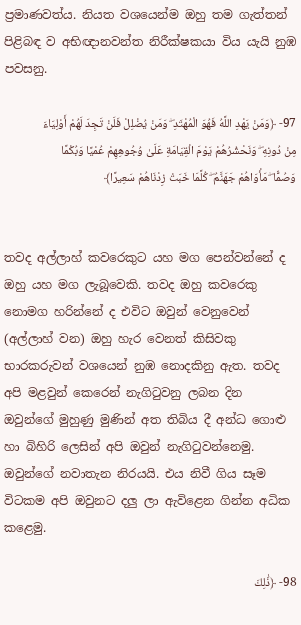ප්‍රමාණවත්ය. නියත වශයෙන්ම ඔහු තම ගැත්තන් පිළිබඳ ව අභිඥානවන්ත නිරීක්ෂකයා විය යැයි නුඹ පවසනු.

97- ﴿وَمَنْ يَهْدِ اللَّهُ فَهُوَ الْمُهْتَدِ ۖ وَمَنْ يُضْلِلْ فَلَنْ تَجِدَ لَهُمْ أَوْلِيَاءَ مِنْ دُونِهِ ۖ وَنَحْشُرُهُمْ يَوْمَ الْقِيَامَةِ عَلَىٰ وُجُوهِهِمْ عُمْيًا وَبُكْمًا وَصُمًّا ۖ مَأْوَاهُمْ جَهَنَّمُ ۖ كُلَّمَا خَبَتْ زِدْنَاهُمْ سَعِيرًا﴾


තවද අල්ලාහ් කවරෙකුට යහ මග පෙන්වන්නේ ද ඔහු යහ මග ලැබූවෙකි. තවද ඔහු කවරෙකු නොමග හරින්නේ ද එවිට ඔවුන් වෙනුවෙන් (අල්ලාහ් වන) ඔහු හැර වෙනත් කිසිවකු භාරකරුවන් වශයෙන් නුඹ නොදකිනු ඇත. තවද අපි මළවුන් කෙරෙන් නැගිටුවනු ලබන දින ඔවුන්ගේ මුහුණු මුණින් අත තිබිය දී අන්ධ ගොළු හා බිහිරි ලෙසින් අපි ඔවුන් නැගිටුවන්නෙමු. ඔවුන්ගේ නවාතැන නිරයයි. එය නිවී ගිය සෑම විටකම අපි ඔවුනට දලු ලා ඇවිළෙන ගින්න අධික කළෙමු.

98- ﴿ذَٰلِكَ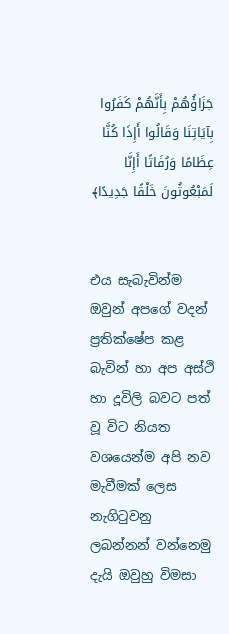جَزَاؤُهُمْ بِأَنَّهُمْ كَفَرُوا بِآيَاتِنَا وَقَالُوا أَإِذَا كُنَّا عِظَامًا وَرُفَاتًا أَإِنَّا لَمَبْعُوثُونَ خَلْقًا جَدِيدًا﴾


එය සැබැවින්ම ඔවුන් අපගේ වදන් ප්‍රතික්ෂේප කළ බැවින් හා අප අස්ථි හා දූවිලි බවට පත් වූ විට නියත වශයෙන්ම අපි නව මැවීමක් ලෙස නැගිටුවනු ලබන්නන් වන්නෙමු දැයි ඔවුහු විමසා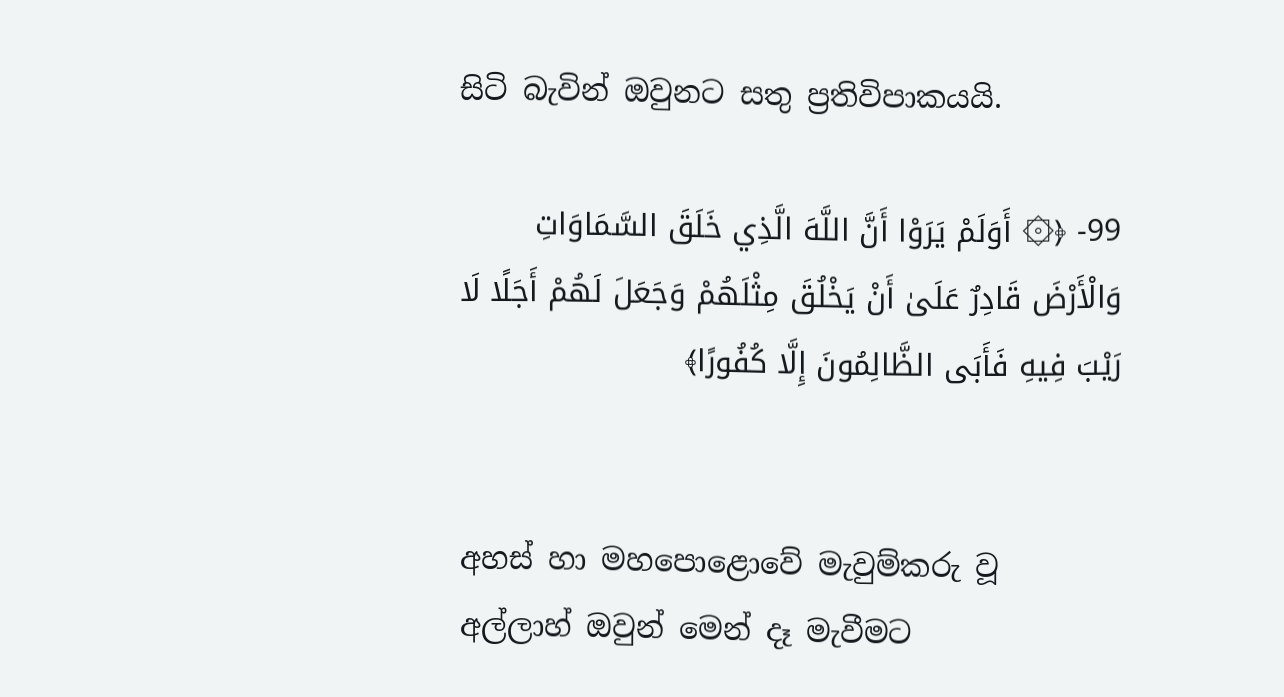සිටි බැවින් ඔවුනට සතු ප්‍රතිවිපාකයයි.

99- ﴿۞ أَوَلَمْ يَرَوْا أَنَّ اللَّهَ الَّذِي خَلَقَ السَّمَاوَاتِ وَالْأَرْضَ قَادِرٌ عَلَىٰ أَنْ يَخْلُقَ مِثْلَهُمْ وَجَعَلَ لَهُمْ أَجَلًا لَا رَيْبَ فِيهِ فَأَبَى الظَّالِمُونَ إِلَّا كُفُورًا﴾


අහස් හා මහපොළොවේ මැවුම්කරු වූ අල්ලාහ් ඔවුන් මෙන් දෑ මැවීමට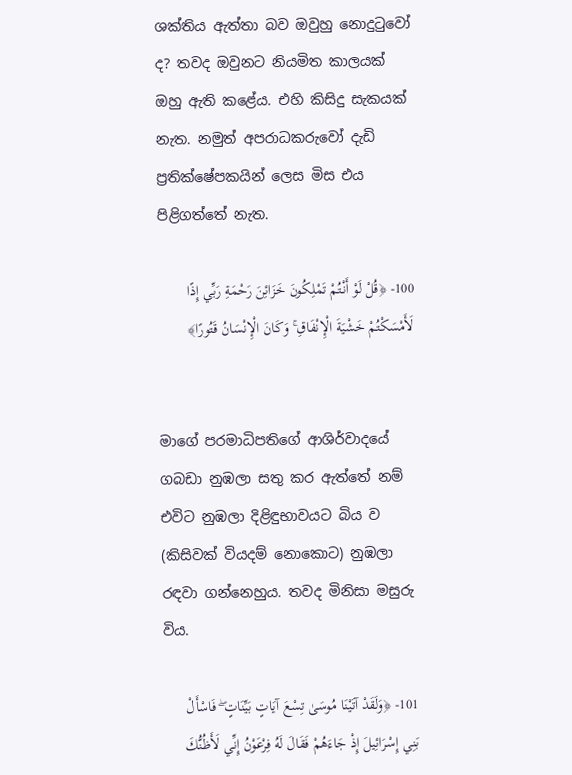ශක්තිය ඇත්තා බව ඔවුහු නොදුටුවෝ ද? තවද ඔවුනට නියමිත කාලයක් ඔහු ඇති කළේය. එහි කිසිදු සැකයක් නැත. නමුත් අපරාධකරුවෝ දැඩි ප්‍රතික්ෂේපකයින් ලෙස මිස එය පිළිගත්තේ නැත.

100- ﴿قُلْ لَوْ أَنْتُمْ تَمْلِكُونَ خَزَائِنَ رَحْمَةِ رَبِّي إِذًا لَأَمْسَكْتُمْ خَشْيَةَ الْإِنْفَاقِ ۚ وَكَانَ الْإِنْسَانُ قَتُورًا﴾


මාගේ පරමාධිපතිගේ ආශිර්වාදයේ ගබඩා නුඹලා සතු කර ඇත්තේ නම් එවිට නුඹලා දිළිඳුභාවයට බිය ව (කිසිවක් වියදම් නොකොට) නුඹලා රඳවා ගන්නෙහුය. තවද මිනිසා මසුරු විය.

101- ﴿وَلَقَدْ آتَيْنَا مُوسَىٰ تِسْعَ آيَاتٍ بَيِّنَاتٍ ۖ فَاسْأَلْ بَنِي إِسْرَائِيلَ إِذْ جَاءَهُمْ فَقَالَ لَهُ فِرْعَوْنُ إِنِّي لَأَظُنُّكَ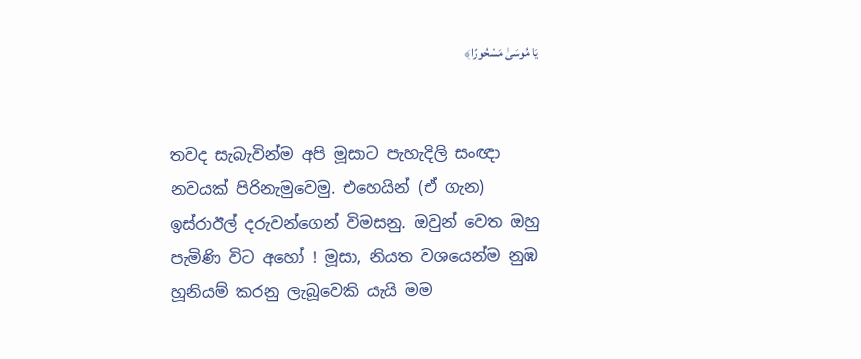يَا مُوسَىٰ مَسْحُورًا﴾


තවද සැබැවින්ම අපි මූසාට පැහැදිලි සංඥා නවයක් පිරිනැමුවෙමු. එහෙයින් (ඒ ගැන) ඉස්රාඊල් දරුවන්ගෙන් විමසනු. ඔවුන් වෙත ඔහු පැමිණි විට අහෝ ! මූසා, නියත වශයෙන්ම නුඹ හූනියම් කරනු ලැබූවෙකි යැයි මම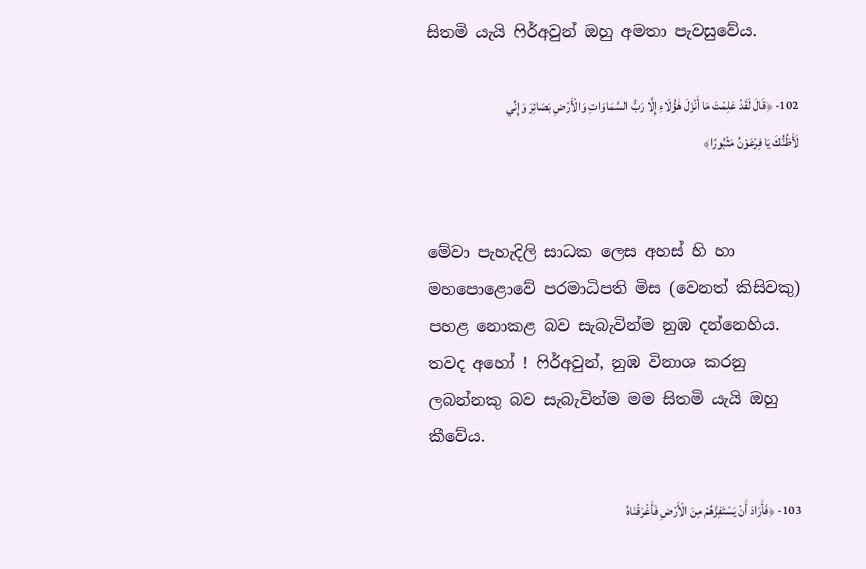සිතමි යැයි ෆිර්අවුන් ඔහු අමතා පැවසුවේය.

102- ﴿قَالَ لَقَدْ عَلِمْتَ مَا أَنْزَلَ هَٰؤُلَاءِ إِلَّا رَبُّ السَّمَاوَاتِ وَالْأَرْضِ بَصَائِرَ وَإِنِّي لَأَظُنُّكَ يَا فِرْعَوْنُ مَثْبُورًا﴾


මේවා පැහැදිලි සාධක ලෙස අහස් හි හා මහපොළොවේ පරමාධිපති මිස (වෙනත් කිසිවකු) පහළ නොකළ බව සැබැවින්ම නුඹ දන්නෙහිය. තවද අහෝ ! ෆිර්අවුන්, නුඹ විනාශ කරනු ලබන්නකු බව සැබැවින්ම මම සිතමි යැයි ඔහු කීවේය.

103- ﴿فَأَرَادَ أَنْ يَسْتَفِزَّهُمْ مِنَ الْأَرْضِ فَأَغْرَقْنَاهُ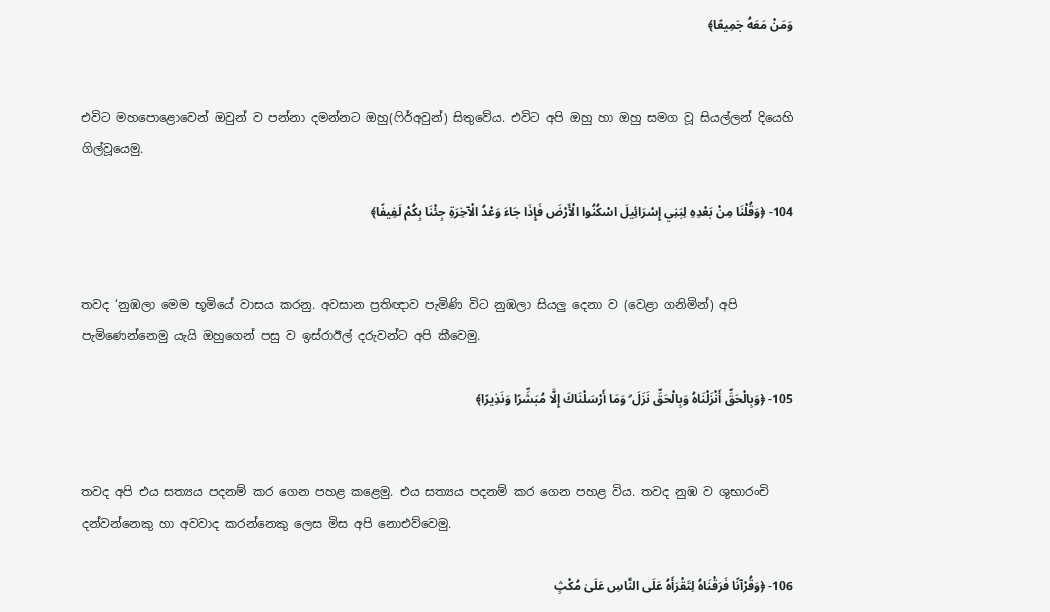وَمَنْ مَعَهُ جَمِيعًا﴾


එවිට මහපොළොවෙන් ඔවුන් ව පන්නා දමන්නට ඔහු(ෆිර්අවුන්) සිතුවේය. එවිට අපි ඔහු හා ඔහු සමග වූ සියල්ලන් දියෙහි ගිල්වූයෙමු.

104- ﴿وَقُلْنَا مِنْ بَعْدِهِ لِبَنِي إِسْرَائِيلَ اسْكُنُوا الْأَرْضَ فَإِذَا جَاءَ وَعْدُ الْآخِرَةِ جِئْنَا بِكُمْ لَفِيفًا﴾


තවද ‘නුඹලා මෙම භූමියේ වාසය කරනු. අවසාන ප්‍රතිඥාව පැමිණි විට නුඹලා සියලු දෙනා ව (වෙළා ගනිමින්) අපි පැමිණෙන්නෙමු යැයි ඔහුගෙන් පසු ව ඉස්රාඊල් දරුවන්ට අපි කීවෙමු.

105- ﴿وَبِالْحَقِّ أَنْزَلْنَاهُ وَبِالْحَقِّ نَزَلَ ۗ وَمَا أَرْسَلْنَاكَ إِلَّا مُبَشِّرًا وَنَذِيرًا﴾


තවද අපි එය සත්‍යය පදනම් කර ගෙන පහළ කළෙමු. එය සත්‍යය පදනම් කර ගෙන පහළ විය. තවද නුඹ ව ශුභාරංචි දන්වන්නෙකු හා අවවාද කරන්නෙකු ලෙස මිස අපි නොඑව්වෙමු.

106- ﴿وَقُرْآنًا فَرَقْنَاهُ لِتَقْرَأَهُ عَلَى النَّاسِ عَلَىٰ مُكْثٍ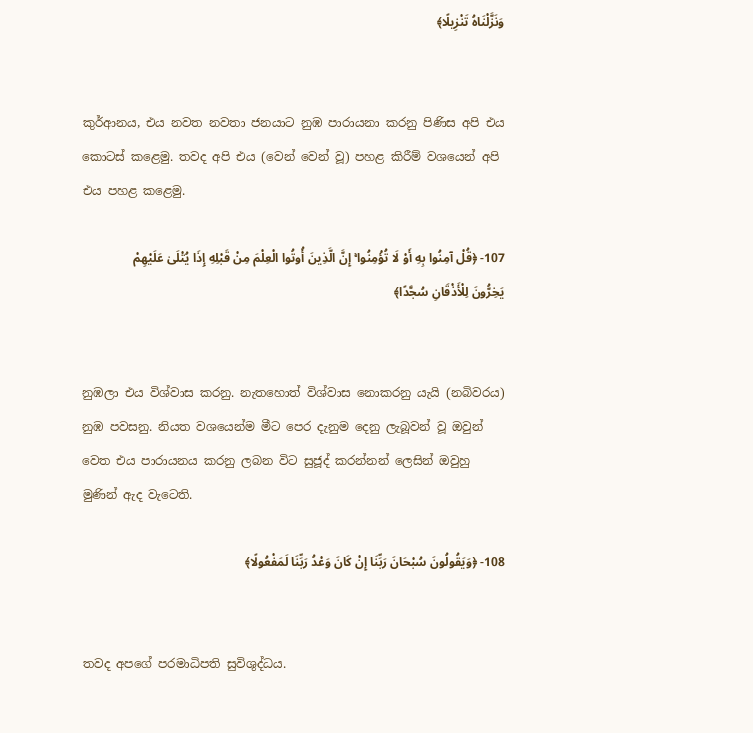وَنَزَّلْنَاهُ تَنْزِيلًا﴾


කුර්ආනය, එය නවත නවතා ජනයාට නුඹ පාරායනා කරනු පිණිස අපි එය කොටස් කළෙමු. තවද අපි එය (වෙන් වෙන් වූ) පහළ කිරීම් වශයෙන් අපි එය පහළ කළෙමු.

107- ﴿قُلْ آمِنُوا بِهِ أَوْ لَا تُؤْمِنُوا ۚ إِنَّ الَّذِينَ أُوتُوا الْعِلْمَ مِنْ قَبْلِهِ إِذَا يُتْلَىٰ عَلَيْهِمْ يَخِرُّونَ لِلْأَذْقَانِ سُجَّدًا﴾


නුඹලා එය විශ්වාස කරනු. නැතහොත් විශ්වාස නොකරනු යැයි (නබිවරය) නුඹ පවසනු. නියත වශයෙන්ම මීට පෙර දැනුම දෙනු ලැබූවන් වූ ඔවුන් වෙත එය පාරායනය කරනු ලබන විට සුජූද් කරන්නන් ලෙසින් ඔවුහු මුණින් ඇද වැටෙති.

108- ﴿وَيَقُولُونَ سُبْحَانَ رَبِّنَا إِنْ كَانَ وَعْدُ رَبِّنَا لَمَفْعُولًا﴾


තවද අපගේ පරමාධිපති සුවිශුද්ධය.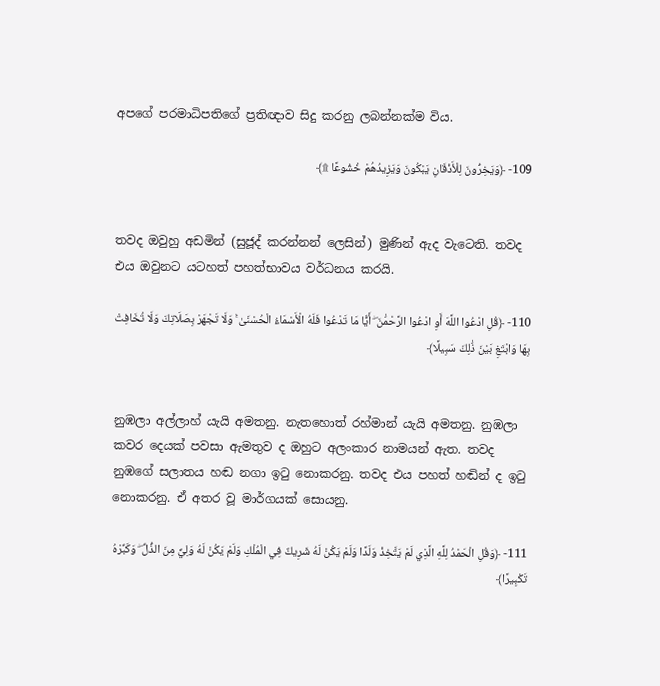අපගේ පරමාධිපතිගේ ප්‍රතිඥාව සිදු කරනු ලබන්නක්ම විය.

109- ﴿وَيَخِرُّونَ لِلْأَذْقَانِ يَبْكُونَ وَيَزِيدُهُمْ خُشُوعًا ۩﴾


තවද ඔවුහු අඩමින් (සුජූද් කරන්නන් ලෙසින්) මුණින් ඇද වැටෙති. තවද එය ඔවුනට යටහත් පහත්භාවය වර්ධනය කරයි.

110- ﴿قُلِ ادْعُوا اللَّهَ أَوِ ادْعُوا الرَّحْمَٰنَ ۖ أَيًّا مَا تَدْعُوا فَلَهُ الْأَسْمَاءُ الْحُسْنَىٰ ۚ وَلَا تَجْهَرْ بِصَلَاتِكَ وَلَا تُخَافِتْ بِهَا وَابْتَغِ بَيْنَ ذَٰلِكَ سَبِيلًا﴾


නුඹලා අල්ලාහ් යැයි අමතනු. නැතහොත් රහ්මාන් යැයි අමතනු. නුඹලා කවර දෙයක් පවසා ඇමතුව ද ඔහුට අලංකාර නාමයන් ඇත. තවද නුඹගේ සලාතය හඬ නගා ඉටු නොකරනු. තවද එය පහත් හඬින් ද ඉටු නොකරනු. ඒ අතර වූ මාර්ගයක් සොයනු.

111- ﴿وَقُلِ الْحَمْدُ لِلَّهِ الَّذِي لَمْ يَتَّخِذْ وَلَدًا وَلَمْ يَكُنْ لَهُ شَرِيكٌ فِي الْمُلْكِ وَلَمْ يَكُنْ لَهُ وَلِيٌّ مِنَ الذُّلِّ ۖ وَكَبِّرْهُ تَكْبِيرًا﴾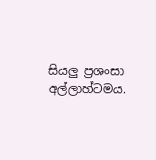සියලු ප්‍රශංසා අල්ලාහ්ටමය.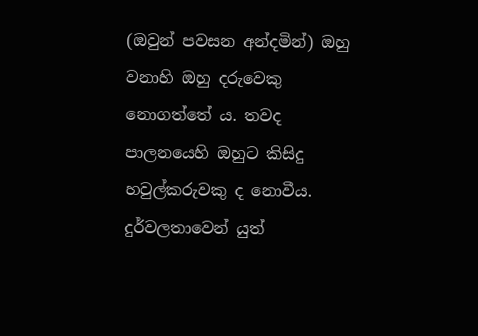(ඔවුන් පවසන අන්දමින්) ඔහු වනාහි ඔහු දරුවෙකු නොගත්තේ ය. තවද පාලනයෙහි ඔහුට කිසිදු හවුල්කරුවකු ද නොවීය. දුර්වලතාවෙන් යුත්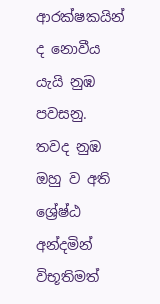ආරක්ෂකයින් ද නොවීය යැයි නුඹ පවසනු. තවද නුඹ ඔහු ව අති ශ්‍රේෂ්ඨ අන්දමින් විභූතිමත්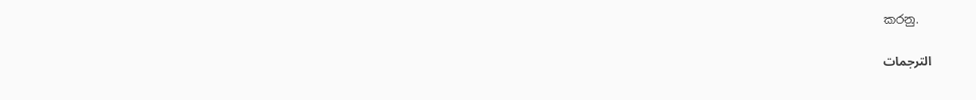කරනු.

الترجمات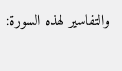والتفاسير لهذه السورة: